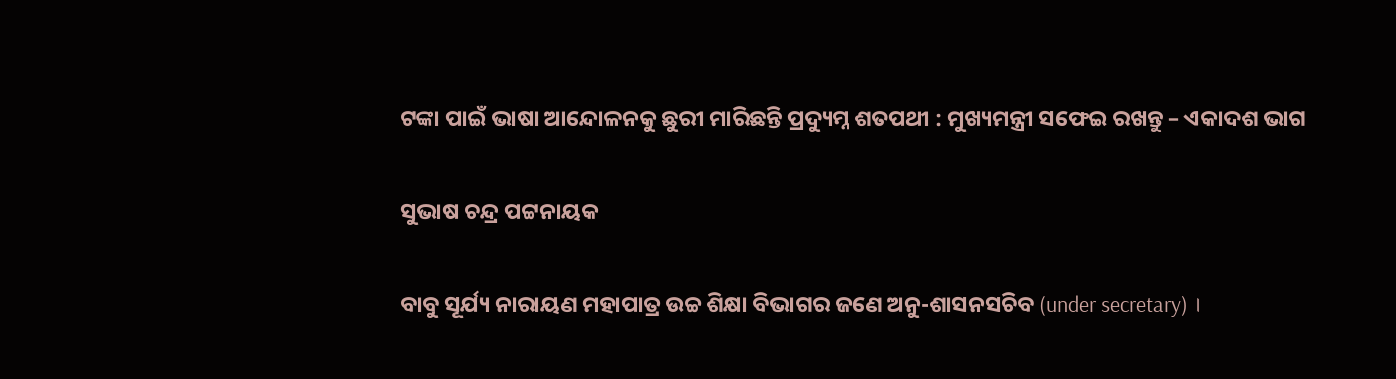ଟଙ୍କା ପାଇଁ ଭାଷା ଆନ୍ଦୋଳନକୁ ଛୁରୀ ମାରିଛନ୍ତି ପ୍ରଦ୍ୟୁମ୍ନ ଶତପଥୀ : ମୁଖ୍ୟମନ୍ତ୍ରୀ ସଫେଇ ରଖନ୍ତୁ – ଏକାଦଶ ଭାଗ

ସୁଭାଷ ଚନ୍ଦ୍ର ପଟ୍ଟନାୟକ

ବାବୁ ସୂର୍ଯ୍ୟ ନାରାୟଣ ମହାପାତ୍ର ଉଚ୍ଚ ଶିକ୍ଷା ବିଭାଗର ଜଣେ ଅନୁ-ଶାସନସଚିବ (under secretary) ।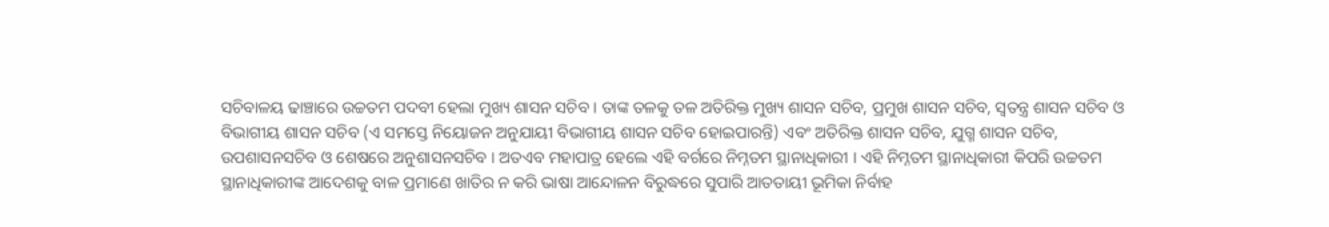ସଚିବାଳୟ ଢାଞ୍ଚାରେ ଉଚ୍ଚତମ ପଦବୀ ହେଲା ମୁଖ୍ୟ ଶାସନ ସଚିବ । ତାଙ୍କ ତଳକୁ ତଳ ଅତିରିକ୍ତ ମୁଖ୍ୟ ଶାସନ ସଚିବ, ପ୍ରମୁଖ ଶାସନ ସଚିବ, ସ୍ଵତନ୍ତ୍ର ଶାସନ ସଚିବ ଓ ବିଭାଗୀୟ ଶାସନ ସଚିବ (ଏ ସମସ୍ତେ ନିୟୋଜନ ଅନୁଯାୟୀ ବିଭାଗୀୟ ଶାସନ ସଚିବ ହୋଇପାରନ୍ତି) ଏବଂ ଅତିରିକ୍ତ ଶାସନ ସଚିବ, ଯୁଗ୍ମ ଶାସନ ସଚିବ, ଉପଶାସନସଚିବ ଓ ଶେଷରେ ଅନୁଶାସନସଚିବ । ଅତଏବ ମହାପାତ୍ର ହେଲେ ଏହି ବର୍ଗରେ ନିମ୍ନତମ ସ୍ଥାନାଧିକାରୀ । ଏହି ନିମ୍ନତମ ସ୍ଥାନାଧିକାରୀ କିପରି ଉଚ୍ଚତମ ସ୍ଥାନାଧିକାରୀଙ୍କ ଆଦେଶକୁ ବାଳ ପ୍ରମାଣେ ଖାତିର ନ କରି ଭାଷା ଆନ୍ଦୋଳନ ବିରୁଦ୍ଧରେ ସୁପାରି ଆତତାୟୀ ଭୂମିକା ନିର୍ବାହ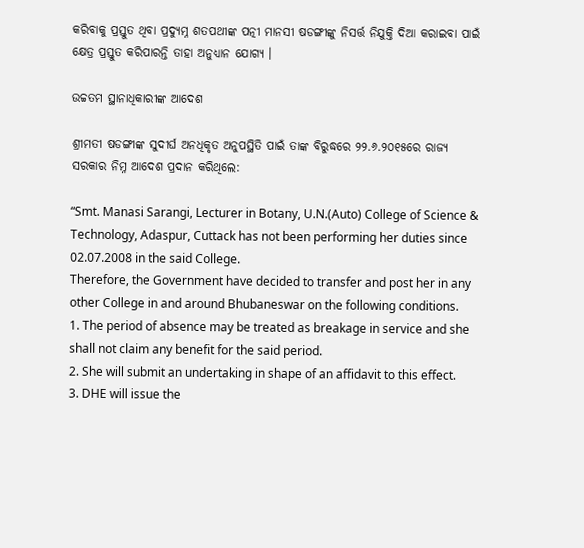କରିବାକୁ ପ୍ରସ୍ତୁତ ଥିବା ପ୍ରଦ୍ୟୁମ୍ନ ଶତପଥୀଙ୍କ ପତ୍ନୀ ମାନସୀ ଷଡଙ୍ଗୀଙ୍କୁ ନିସର୍ତ୍ତ ନିଯୁକ୍ତି ଦିଆ କରାଇବା ପାଇଁ କ୍ଷେତ୍ର ପ୍ରସ୍ତୁତ କରିପାରନ୍ତି ତାହା ଅନୁଧ୍ୟାନ ଯୋଗ୍ୟ ।

ଉଚ୍ଚତମ ସ୍ଥାନାଧିକାରୀଙ୍କ ଆଦେଶ

ଶ୍ରୀମତୀ ଷଡଙ୍ଗୀଙ୍କ ସୁଦୀର୍ଘ ଅନଧିକୃତ ଅନୁପସ୍ଥିତି ପାଇଁ ତାଙ୍କ ବିରୁଦ୍ଧରେ ୨୨.୬.୨୦୧୫ରେ ରାଜ୍ୟ ସରକାର ନିମ୍ନ ଆଦେଶ ପ୍ରଦାନ କରିଥିଲେ:

“Smt. Manasi Sarangi, Lecturer in Botany, U.N.(Auto) College of Science & Technology, Adaspur, Cuttack has not been performing her duties since 02.07.2008 in the said College.
Therefore, the Government have decided to transfer and post her in any other College in and around Bhubaneswar on the following conditions.
1. The period of absence may be treated as breakage in service and she shall not claim any benefit for the said period.
2. She will submit an undertaking in shape of an affidavit to this effect.
3. DHE will issue the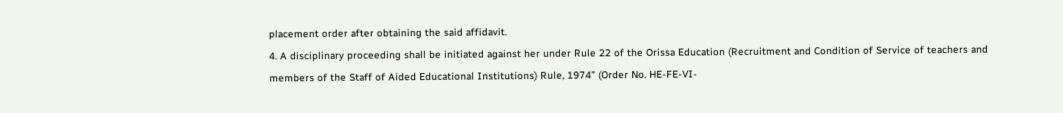placement order after obtaining the said affidavit.
4. A disciplinary proceeding shall be initiated against her under Rule 22 of the Orissa Education (Recruitment and Condition of Service of teachers and members of the Staff of Aided Educational Institutions) Rule, 1974” (Order No. HE-FE-VI-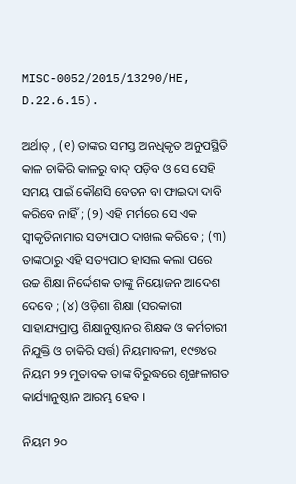MISC-0052/2015/13290/HE, D.22.6.15).

ଅର୍ଥାତ୍ , (୧) ତାଙ୍କର ସମସ୍ତ ଅନଧିକୃତ ଅନୁପସ୍ଥିତି କାଳ ଚାକିରି କାଳରୁ ବାଦ୍ ପଡ଼ିବ ଓ ସେ ସେହି ସମୟ ପାଇଁ କୌଣସି ବେତନ ବା ଫାଇଦା ଦାବି କରିବେ ନାହିଁ ; (୨) ଏହି ମର୍ମରେ ସେ ଏକ ସ୍ଵୀକୃତିନାମାର ସତ୍ୟପାଠ ଦାଖଲ କରିବେ ; (୩) ତାଙ୍କଠାରୁ ଏହି ସତ୍ୟପାଠ ହାସଲ କଲା ପରେ ଉଚ୍ଚ ଶିକ୍ଷା ନିର୍ଦ୍ଦେଶକ ତାଙ୍କୁ ନିୟୋଜନ ଆଦେଶ ଦେବେ ; (୪) ଓଡ଼ିଶା ଶିକ୍ଷା (ସରକାରୀ ସାହାଯ୍ୟପ୍ରାପ୍ତ ଶିକ୍ଷାନୁଷ୍ଠାନର ଶିକ୍ଷକ ଓ କର୍ମଚାରୀ ନିଯୁକ୍ତି ଓ ଚାକିରି ସର୍ତ୍ତ) ନିୟମାବଳୀ, ୧୯୭୪ର ନିୟମ ୨୨ ମୁତାବକ ତାଙ୍କ ବିରୁଦ୍ଧରେ ଶୃଙ୍ଖଳାଗତ କାର୍ଯ୍ୟାନୁଷ୍ଠାନ ଆରମ୍ଭ ହେବ ।

ନିୟମ ୨୦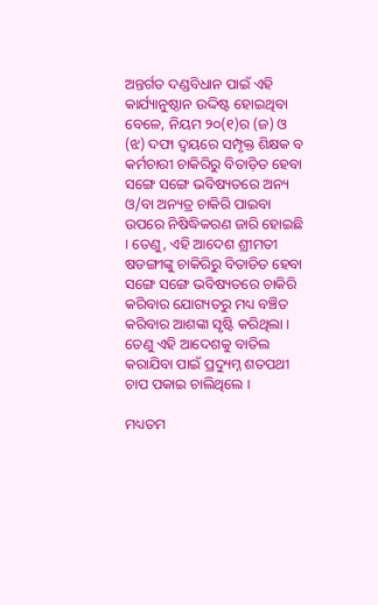ଅନ୍ତର୍ଗତ ଦଣ୍ଡବିଧାନ ପାଇଁ ଏହି କାର୍ଯ୍ୟାନୁଷ୍ଠାନ ଉଦ୍ଦିଷ୍ଟ ହୋଇଥିବା ବେଳେ, ନିୟମ ୨୦(୧)ର (ଜ) ଓ (ଝ) ଦଫା ଦ୍ୱୟରେ ସମ୍ପୃକ୍ତ ଶିକ୍ଷକ ବ କର୍ମଚାରୀ ଚାକିରିରୁ ବିତାଡ଼ିତ ହେବା ସଙ୍ଗେ ସଙ୍ଗେ ଭବିଷ୍ୟତରେ ଅନ୍ୟ ଓ/ବା ଅନ୍ୟତ୍ର ଚାକିରି ପାଇବା ଉପରେ ନିଷିଦ୍ଧିକରଣ ଜାରି ହୋଇଛି । ତେଣୁ, ଏହି ଆଦେଶ ଶ୍ରୀମତୀ ଷଡଙ୍ଗୀଙ୍କୁ ଚାକିରିରୁ ବିତାଡିତ ହେବା ସଙ୍ଗେ ସଙ୍ଗେ ଭବିଷ୍ୟତରେ ଚାକିରି କରିବାର ଯୋଗ୍ୟତରୁ ମଧ୍ୟ ବଞ୍ଚିତ କରିବାର ଆଶଙ୍କା ସୃଷ୍ଟି କରିଥିଲା । ତେଣୁ ଏହି ଆଦେଶକୁ ବାତିଲ କରାଯିବା ପାଇଁ ପ୍ରଦ୍ୟୁମ୍ନ ଶତପଥୀ ଚାପ ପକାଇ ଚାଲିଥିଲେ ।

ମଧ୍ୟତମ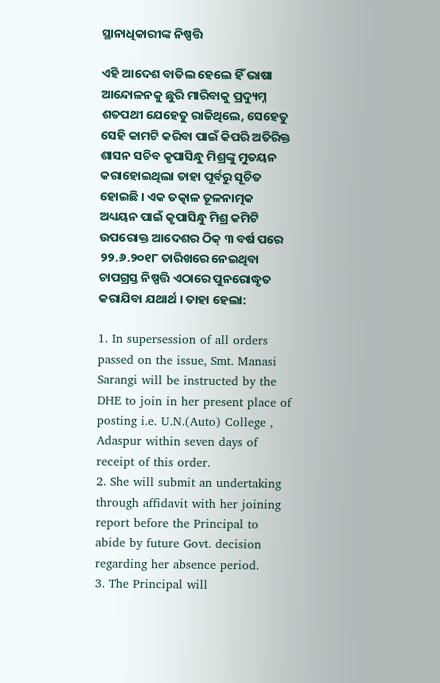ସ୍ଥାନାଧିକାରୀଙ୍କ ନିଷ୍ପତ୍ତି

ଏହି ଆଦେଶ ବାତିଲ ହେଲେ ହିଁ ଭାଷା ଆନ୍ଦୋଳନକୁ ଛୁରି ମାରିବାକୁ ପ୍ରଦ୍ୟୁମ୍ନ ଶତପଥୀ ଯେହେତୁ ରାଜିଥିଲେ, ସେହେତୁ ସେହି କାମଟି କରିବା ପାଇଁ କିପରି ଅତିରିକ୍ତ ଶାସନ ସଚିବ କୃପାସିନ୍ଧୁ ମିଶ୍ରଙ୍କୁ ମୁତୟନ କରାହୋଇଥିଲା ତାହା ପୂର୍ବରୁ ସୂଚିତ ହୋଇଛି । ଏକ ତତ୍କାଳ ତୂଳନାତ୍ମକ ଅଧ୍ୟୟନ ପାଇଁ କୃପାସିନ୍ଧୁ ମିଶ୍ର କମିଟି ଉପରୋକ୍ତ ଆଦେଶର ଠିକ୍ ୩ ବର୍ଷ ପରେ ୨୨.୬.୨୦୧୮ ତାରିଖରେ ନେଇଥିବା ଚାପଗ୍ରସ୍ତ ନିଷ୍ପତ୍ତି ଏଠାରେ ପୁନରୋଦ୍ଧୃତ କରାଯିବା ଯଥାର୍ଥ । ତାହା ହେଲା:

1. In supersession of all orders passed on the issue, Smt. Manasi Sarangi will be instructed by the DHE to join in her present place of posting i.e. U.N.(Auto) College , Adaspur within seven days of receipt of this order.
2. She will submit an undertaking through affidavit with her joining report before the Principal to abide by future Govt. decision regarding her absence period.
3. The Principal will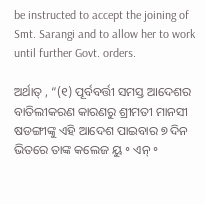be instructed to accept the joining of Smt. Sarangi and to allow her to work until further Govt. orders.

ଅର୍ଥାତ୍ , “(୧) ପୂର୍ବବର୍ତ୍ତୀ ସମସ୍ତ ଆଦେଶର ବାତିଲୀକରଣ କାରଣରୁ ଶ୍ରୀମତୀ ମାନସୀ ଷଡଙ୍ଗୀଙ୍କୁ ଏହି ଆଦେଶ ପାଇବାର ୭ ଦିନ ଭିତରେ ତାଙ୍କ କଲେଜ ୟୁ ॰ ଏନ୍ ॰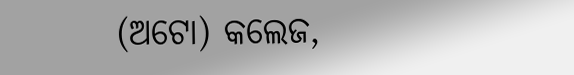(ଅଟୋ) କଲେଜ,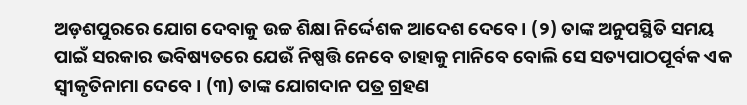ଅଡ଼ଶପୁରରେ ଯୋଗ ଦେବାକୁ ଉଚ୍ଚ ଶିକ୍ଷା ନିର୍ଦ୍ଦେଶକ ଆଦେଶ ଦେବେ । (୨) ତାଙ୍କ ଅନୁପସ୍ଥିତି ସମୟ ପାଇଁ ସରକାର ଭବିଷ୍ୟତରେ ଯେଉଁ ନିଷ୍ପତ୍ତି ନେବେ ତାହାକୁ ମାନିବେ ବୋଲି ସେ ସତ୍ୟପାଠପୂର୍ବକ ଏକ ସ୍ଵୀକୃତିନାମା ଦେବେ । (୩) ତାଙ୍କ ଯୋଗଦାନ ପତ୍ର ଗ୍ରହଣ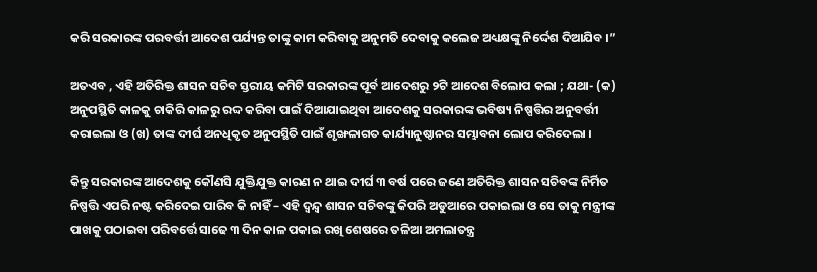କରି ସରକାରଙ୍କ ପରବର୍ତ୍ତୀ ଆଦେଶ ପର୍ଯ୍ୟନ୍ତ ତାଙ୍କୁ କାମ କରିବାକୁ ଅନୁମତି ଦେବାକୁ କଲେଜ ଅଧ୍ୟକ୍ଷଙ୍କୁ ନିର୍ଦ୍ଦେଶ ଦିଆଯିବ ।”

ଅତଏବ , ଏହି ଅତିରିକ୍ତ ଶାସନ ସଚିବ ସ୍ତରୀୟ କମିଟି ସରକାରଙ୍କ ପୂର୍ବ ଆଦେଶରୁ ୨ଟି ଆଦେଶ ବିଲୋପ କଲା ; ଯଥା- (କ) ଅନୁପସ୍ଥିତି କାଳକୁ ଚାକିରି କାଳରୁ ରଦ୍ଦ କରିବା ପାଇଁ ଦିଆଯାଇଥିବା ଆଦେଶକୁ ସରକାରଙ୍କ ଭବିଷ୍ୟ ନିଷ୍ପତ୍ତିର ଅନୁବର୍ତ୍ତୀ କରାଇଲା ଓ (ଖ) ତାଙ୍କ ଦୀର୍ଘ ଅନଧିକୃତ ଅନୁପସ୍ଥିତି ପାଇଁ ଶୃଙ୍ଖଳାଗତ କାର୍ଯ୍ୟାନୁଷ୍ଠାନର ସମ୍ଭାବନା ଲୋପ କରିଦେଲା ।

କିନ୍ତୁ ସରକାରଙ୍କ ଆଦେଶକୁ କୌଣସି ଯୁକ୍ତିଯୁକ୍ତ କାରଣ ନ ଥାଇ ଦୀର୍ଘ ୩ ବର୍ଷ ପରେ ଜଣେ ଅତିରିକ୍ତ ଶାସନ ସଚିବଙ୍କ ନିର୍ମିତ ନିଷ୍ପତ୍ତି ଏପରି ନଷ୍ଟ କରିଦେଇ ପାରିବ କି ନାହିଁ – ଏହି ଦ୍ଵନ୍ଦ୍ଵ ଶାସନ ସଚିବଙ୍କୁ କିପରି ଅଡୁଆରେ ପକାଇଲା ଓ ସେ ତାକୁ ମନ୍ତ୍ରୀଙ୍କ ପାଖକୁ ପଠାଇବା ପରିବର୍ତ୍ତେ ସାଢେ ୩ ଦିନ କାଳ ପକାଇ ରଖି ଶେଷରେ ତଳିଆ ଅମଲାତନ୍ତ୍ର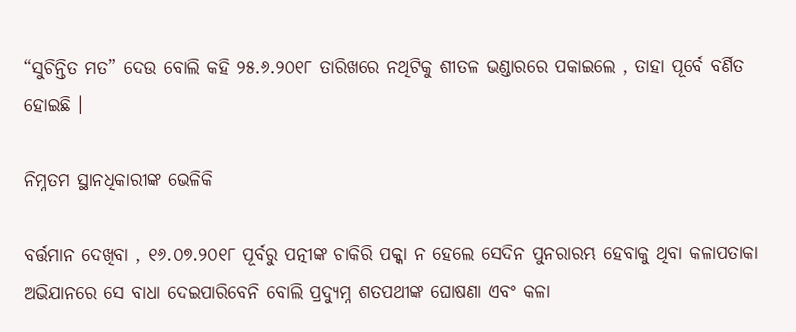“ସୁଚିନ୍ତିତ ମତ” ଦେଉ ବୋଲି କହି ୨୫.୬.୨୦୧୮ ତାରିଖରେ ନଥିଟିକୁ ଶୀତଳ ଭଣ୍ଡାରରେ ପକାଇଲେ , ତାହା ପୂର୍ବେ ବର୍ଣିତ ହୋଇଛି ।

ନିମ୍ନତମ ସ୍ଥାନଧିକାରୀଙ୍କ ଭେଳିକି

ବର୍ତ୍ତମାନ ଦେଖିବା , ୧୬.୦୭.୨୦୧୮ ପୂର୍ବରୁ ପତ୍ନୀଙ୍କ ଚାକିରି ପକ୍କା ନ ହେଲେ ସେଦିନ ପୁନରାରମ୍ଭ ହେବାକୁ ଥିବା କଳାପତାକା ଅଭିଯାନରେ ସେ ବାଧା ଦେଇପାରିବେନି ବୋଲି ପ୍ରଦ୍ୟୁମ୍ନ ଶତପଥୀଙ୍କ ଘୋଷଣା ଏବଂ କଳା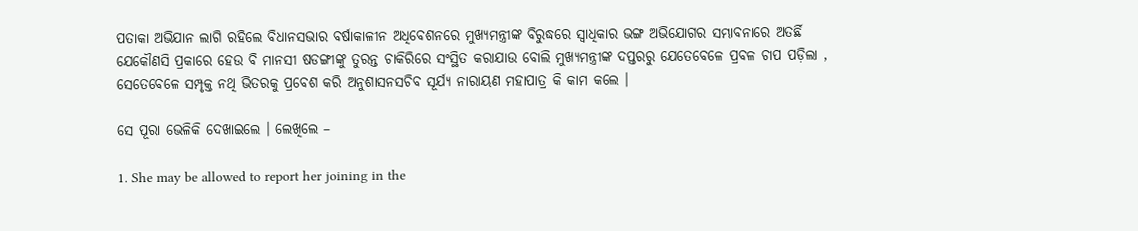ପତାକା ଅଭିଯାନ ଲାଗି ରହିଲେ ବିଧାନସଭାର ବର୍ଷାକାଳୀନ ଅଧିବେଶନରେ ମୁଖ୍ୟମନ୍ତ୍ରୀଙ୍କ ବିରୁଦ୍ଧରେ ସ୍ଵାଧିକାର ଭଙ୍ଗ ଅଭିଯୋଗର ସମ୍ଭାବନାରେ ଅତର୍ଛି ଯେକୌଣସି ପ୍ରକାରେ ହେଉ ବି ମାନସୀ ଷଡଙ୍ଗୀଙ୍କୁ ତୁରନ୍ତ ଚାକିରିରେ ସଂସ୍ଥିତ କରାଯାଉ ବୋଲି ମୁଖ୍ୟମନ୍ତ୍ରୀଙ୍କ ଦପ୍ତରରୁ ଯେତେବେଳେ ପ୍ରବଳ ଚାପ ପଡ଼ିଲା , ସେତେବେଳେ ସମ୍ପୃକ୍ତ ନଥି ଭିତରକୁ ପ୍ରବେଶ କରି ଅନୁଶାସନସଚିବ ସୂର୍ଯ୍ୟ ନାରାୟଣ ମହାପାତ୍ର କି କାମ କଲେ ।

ସେ ପୂରା ଭେଳିକି ଦେଖାଇଲେ । ଲେଖିଲେ –

1. She may be allowed to report her joining in the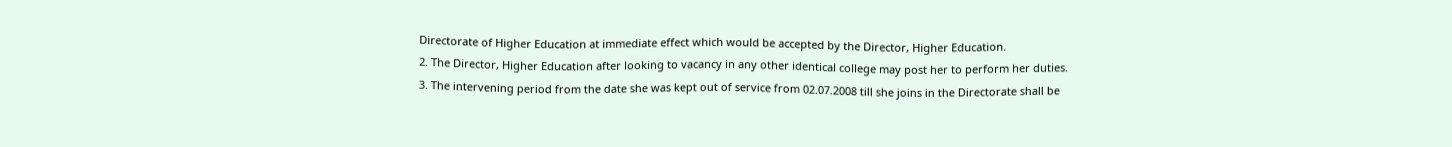Directorate of Higher Education at immediate effect which would be accepted by the Director, Higher Education.
2. The Director, Higher Education after looking to vacancy in any other identical college may post her to perform her duties.
3. The intervening period from the date she was kept out of service from 02.07.2008 till she joins in the Directorate shall be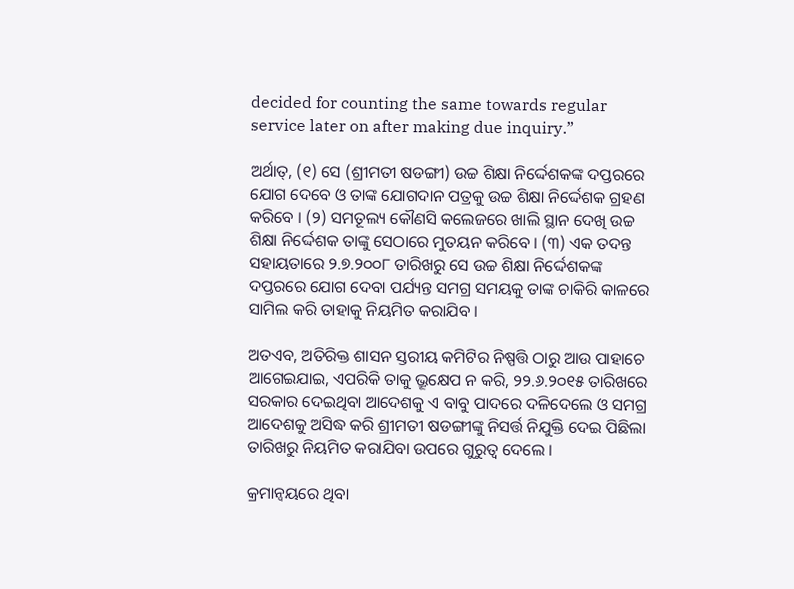decided for counting the same towards regular service later on after making due inquiry.”

ଅର୍ଥାତ୍, (୧) ସେ (ଶ୍ରୀମତୀ ଷଡଙ୍ଗୀ) ଉଚ୍ଚ ଶିକ୍ଷା ନିର୍ଦ୍ଦେଶକଙ୍କ ଦପ୍ତରରେ ଯୋଗ ଦେବେ ଓ ତାଙ୍କ ଯୋଗଦାନ ପତ୍ରକୁ ଉଚ୍ଚ ଶିକ୍ଷା ନିର୍ଦ୍ଦେଶକ ଗ୍ରହଣ କରିବେ । (୨) ସମତୂଲ୍ୟ କୌଣସି କଲେଜରେ ଖାଲି ସ୍ଥାନ ଦେଖି ଉଚ୍ଚ ଶିକ୍ଷା ନିର୍ଦ୍ଦେଶକ ତାଙ୍କୁ ସେଠାରେ ମୁତୟନ କରିବେ । (୩) ଏକ ତଦନ୍ତ ସହାୟତାରେ ୨.୭.୨୦୦୮ ତାରିଖରୁ ସେ ଉଚ୍ଚ ଶିକ୍ଷା ନିର୍ଦ୍ଦେଶକଙ୍କ ଦପ୍ତରରେ ଯୋଗ ଦେବା ପର୍ଯ୍ୟନ୍ତ ସମଗ୍ର ସମୟକୁ ତାଙ୍କ ଚାକିରି କାଳରେ ସାମିଲ କରି ତାହାକୁ ନିୟମିତ କରାଯିବ ।

ଅତଏବ, ଅତିରିକ୍ତ ଶାସନ ସ୍ତରୀୟ କମିଟିର ନିଷ୍ପତ୍ତି ଠାରୁ ଆଉ ପାହାଚେ ଆଗେଇଯାଇ, ଏପରିକି ତାକୁ ଭ୍ରୂକ୍ଷେପ ନ କରି, ୨୨.୬.୨୦୧୫ ତାରିଖରେ ସରକାର ଦେଇଥିବା ଆଦେଶକୁ ଏ ବାବୁ ପାଦରେ ଦଳିଦେଲେ ଓ ସମଗ୍ର ଆଦେଶକୁ ଅସିଦ୍ଧ କରି ଶ୍ରୀମତୀ ଷଡଙ୍ଗୀଙ୍କୁ ନିସର୍ତ୍ତ ନିଯୁକ୍ତି ଦେଇ ପିଛିଲା ତାରିଖରୁ ନିୟମିତ କରାଯିବା ଉପରେ ଗୁରୁତ୍ଵ ଦେଲେ ।

କ୍ରମାନ୍ଵୟରେ ଥିବା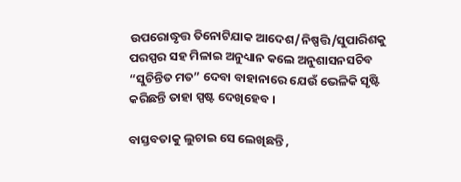ଉପରୋଦ୍ଧୃତ୍ତ ତିନୋଟିଯାକ ଆଦେଶ/ନିଷ୍ପତ୍ତି/ସୁପାରିଶକୁ ପରସ୍ପର ସହ ମିଳାଇ ଅନୁଧ୍ୟାନ କଲେ ଅନୁଶାସନସଚିବ “ସୁଚିନ୍ତିତ ମତ” ଦେବା ବାହାନାରେ ଯେଉଁ ଭେଳିକି ସୃଷ୍ଟି କରିଛନ୍ତି ତାହା ସ୍ପଷ୍ଟ ଦେଖିହେବ ।

ବାସ୍ତବତାକୁ ଲୁଚାଇ ସେ ଲେଖିଛନ୍ତି ,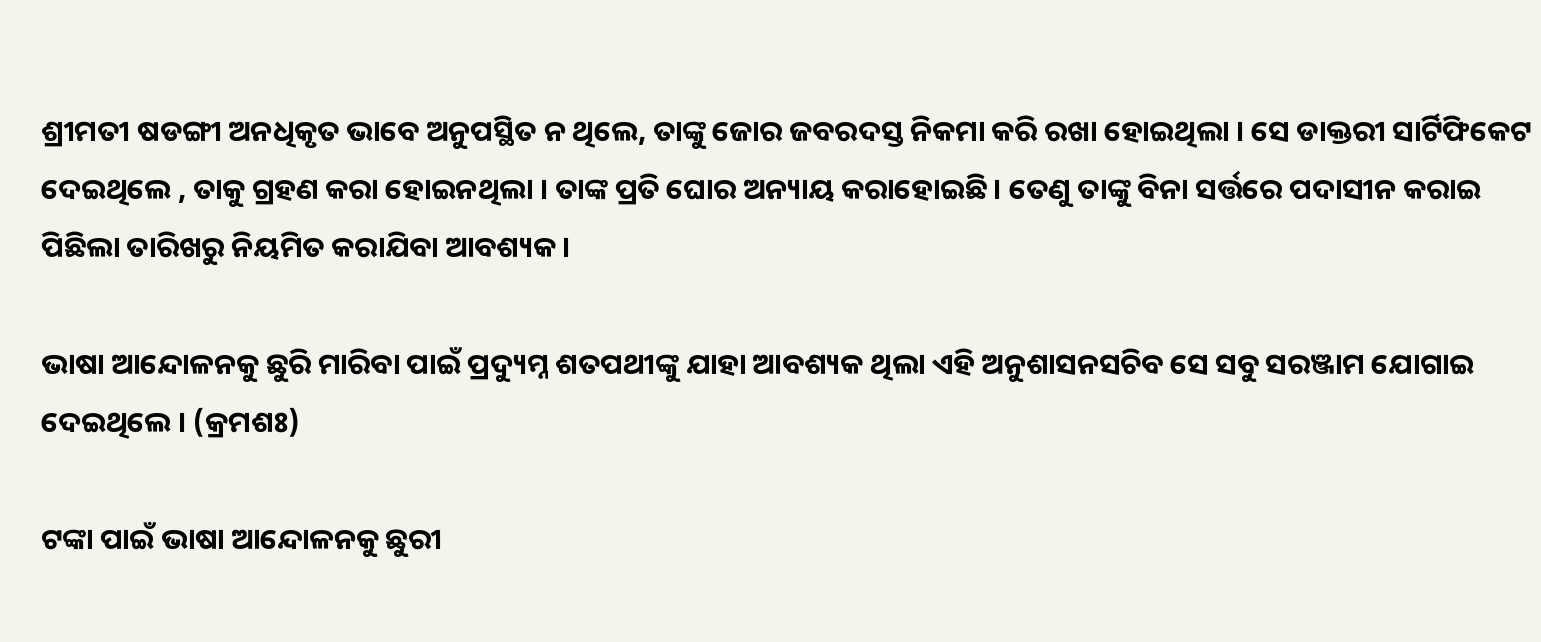ଶ୍ରୀମତୀ ଷଡଙ୍ଗୀ ଅନଧିକୃତ ଭାବେ ଅନୁପସ୍ଥିତ ନ ଥିଲେ, ତାଙ୍କୁ ଜୋର ଜବରଦସ୍ତ ନିକମା କରି ରଖା ହୋଇଥିଲା । ସେ ଡାକ୍ତରୀ ସାର୍ଟିଫିକେଟ ଦେଇଥିଲେ , ତାକୁ ଗ୍ରହଣ କରା ହୋଇନଥିଲା । ତାଙ୍କ ପ୍ରତି ଘୋର ଅନ୍ୟାୟ କରାହୋଇଛି । ତେଣୁ ତାଙ୍କୁ ବିନା ସର୍ତ୍ତରେ ପଦାସୀନ କରାଇ ପିଛିଲା ତାରିଖରୁ ନିୟମିତ କରାଯିବା ଆବଶ୍ୟକ ।

ଭାଷା ଆନ୍ଦୋଳନକୁ ଛୁରି ମାରିବା ପାଇଁ ପ୍ରଦ୍ୟୁମ୍ନ ଶତପଥୀଙ୍କୁ ଯାହା ଆବଶ୍ୟକ ଥିଲା ଏହି ଅନୁଶାସନସଚିବ ସେ ସବୁ ସରଞ୍ଜାମ ଯୋଗାଇ ଦେଇଥିଲେ । (କ୍ରମଶଃ)

ଟଙ୍କା ପାଇଁ ଭାଷା ଆନ୍ଦୋଳନକୁ ଛୁରୀ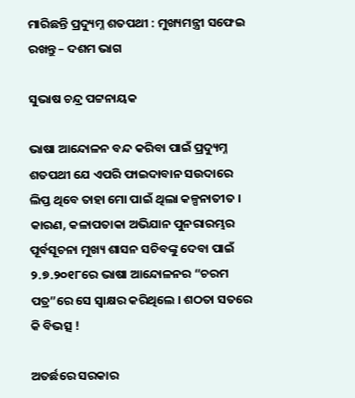ମାରିଛନ୍ତି ପ୍ରଦ୍ୟୁମ୍ନ ଶତପଥୀ : ମୁଖ୍ୟମନ୍ତ୍ରୀ ସଫେଇ ରଖନ୍ତୁ – ଦଶମ ଭାଗ

ସୁଭାଷ ଚନ୍ଦ୍ର ପଟ୍ଟନାୟକ

ଭାଷା ଆନ୍ଦୋଳନ ବନ୍ଦ କରିବା ପାଇଁ ପ୍ରଦ୍ୟୁମ୍ନ ଶତପଥୀ ଯେ ଏପରି ଫାଇଦାବାନ ସଉଦାରେ ଲିପ୍ତ ଥିବେ ତାହା ମୋ ପାଇଁ ଥିଲା କଳ୍ପନାତୀତ । କାରଣ, କଳାପତାକା ଅଭିଯାନ ପୁନରାରମ୍ଭର ପୂର୍ବସୂଚନା ମୁଖ୍ୟ ଶାସନ ସଚିବଙ୍କୁ ଦେବା ପାଇଁ ୨.୭.୨୦୧୮ରେ ଭାଷା ଆନ୍ଦୋଳନର “ଚରମ ପତ୍ର”ରେ ସେ ସ୍ଵାକ୍ଷର କରିଥିଲେ । ଶଠତା ସତରେ କି ବିଭତ୍ସ !

ଅତର୍ଛରେ ସରକାର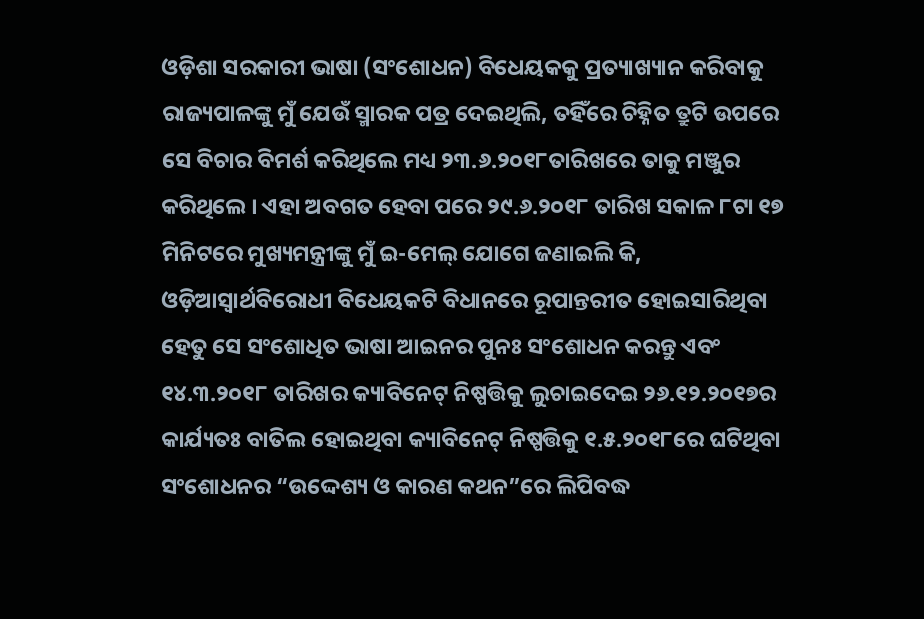ଓଡ଼ିଶା ସରକାରୀ ଭାଷା (ସଂଶୋଧନ) ବିଧେୟକକୁ ପ୍ରତ୍ୟାଖ୍ୟାନ କରିବାକୁ ରାଜ୍ୟପାଳଙ୍କୁ ମୁଁ ଯେଉଁ ସ୍ମାରକ ପତ୍ର ଦେଇଥିଲି, ତହିଁରେ ଚିହ୍ନିତ ତ୍ରୁଟି ଉପରେ ସେ ବିଚାର ବିମର୍ଶ କରିଥିଲେ ମଧ୍ୟ ୨୩.୬.୨୦୧୮ତାରିଖରେ ତାକୁ ମଞ୍ଜୁର କରିଥିଲେ । ଏହା ଅବଗତ ହେବା ପରେ ୨୯.୬.୨୦୧୮ ତାରିଖ ସକାଳ ୮ଟା ୧୭ ମିନିଟରେ ମୁଖ୍ୟମନ୍ତ୍ରୀଙ୍କୁ ମୁଁ ଇ-ମେଲ୍ ଯୋଗେ ଜଣାଇଲି କି, ଓଡ଼ିଆସ୍ଵାର୍ଥବିରୋଧୀ ବିଧେୟକଟି ବିଧାନରେ ରୂପାନ୍ତରୀତ ହୋଇସାରିଥିବା ହେତୁ ସେ ସଂଶୋଧିତ ଭାଷା ଆଇନର ପୁନଃ ସଂଶୋଧନ କରନ୍ତୁ ଏବଂ ୧୪.୩.୨୦୧୮ ତାରିଖର କ୍ୟାବିନେଟ୍ ନିଷ୍ପତ୍ତିକୁ ଲୁଚାଇଦେଇ ୨୬.୧୨.୨୦୧୭ର କାର୍ଯ୍ୟତଃ ବାତିଲ ହୋଇଥିବା କ୍ୟାବିନେଟ୍ ନିଷ୍ପତ୍ତିକୁ ୧.୫.୨୦୧୮ରେ ଘଟିଥିବା ସଂଶୋଧନର “ଉଦ୍ଦେଶ୍ୟ ଓ କାରଣ କଥନ”ରେ ଲିପିବଦ୍ଧ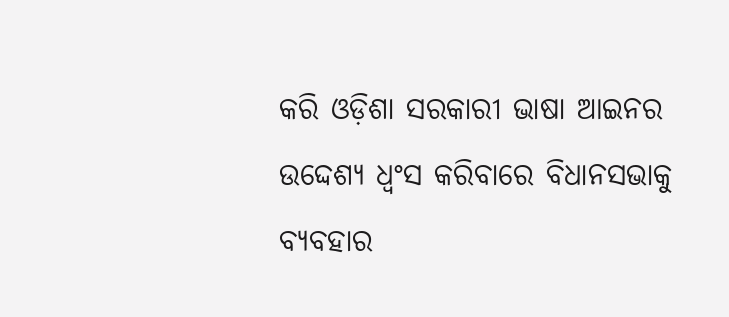କରି ଓଡ଼ିଶା ସରକାରୀ ଭାଷା ଆଇନର ଉଦ୍ଦେଶ୍ୟ ଧ୍ଵଂସ କରିବାରେ ବିଧାନସଭାକୁ ବ୍ୟବହାର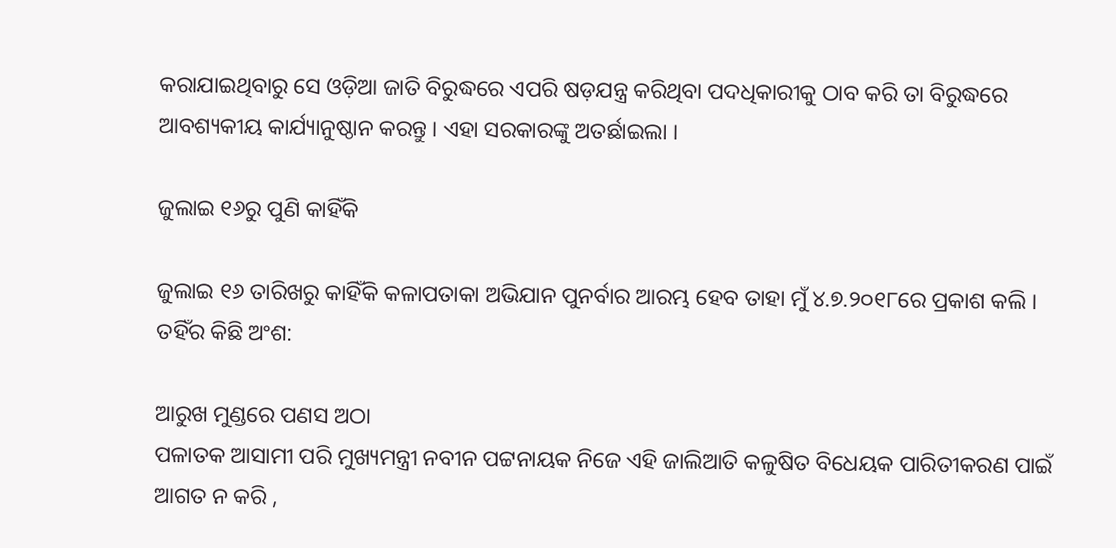କରାଯାଇଥିବାରୁ ସେ ଓଡ଼ିଆ ଜାତି ବିରୁଦ୍ଧରେ ଏପରି ଷଡ଼ଯନ୍ତ୍ର କରିଥିବା ପଦଧିକାରୀକୁ ଠାବ କରି ତା ବିରୁଦ୍ଧରେ ଆବଶ୍ୟକୀୟ କାର୍ଯ୍ୟାନୁଷ୍ଠାନ କରନ୍ତୁ । ଏହା ସରକାରଙ୍କୁ ଅତର୍ଛାଇଲା ।

ଜୁଲାଇ ୧୬ରୁ ପୁଣି କାହିଁକି

ଜୁଲାଇ ୧୬ ତାରିଖରୁ କାହିଁକି କଳାପତାକା ଅଭିଯାନ ପୁନର୍ବାର ଆରମ୍ଭ ହେବ ତାହା ମୁଁ ୪.୭.୨୦୧୮ରେ ପ୍ରକାଶ କଲି । ତହିଁର କିଛି ଅଂଶ:

ଆରୁଖ ମୁଣ୍ଡରେ ପଣସ ଅଠା
ପଳାତକ ଆସାମୀ ପରି ମୁଖ୍ୟମନ୍ତ୍ରୀ ନବୀନ ପଟ୍ଟନାୟକ ନିଜେ ଏହି ଜାଲିଆତି କଳୁଷିତ ବିଧେୟକ ପାରିତୀକରଣ ପାଇଁ ଆଗତ ନ କରି ,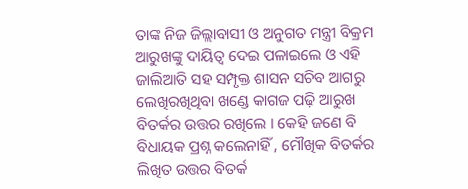ତାଙ୍କ ନିଜ ଜିଲ୍ଲାବାସୀ ଓ ଅନୁଗତ ମନ୍ତ୍ରୀ ବିକ୍ରମ ଆରୁଖଙ୍କୁ ଦାୟିତ୍ବ ଦେଇ ପଳାଇଲେ ଓ ଏହି ଜାଲିଆତି ସହ ସମ୍ପୃକ୍ତ ଶାସନ ସଚିବ ଆଗରୁ ଲେଖିରଖିଥିବା ଖଣ୍ଡେ କାଗଜ ପଢ଼ି ଆରୁଖ ବିତର୍କର ଉତ୍ତର ରଖିଲେ । କେହି ଜଣେ ବି ବିଧାୟକ ପ୍ରଶ୍ନ କଲେନାହିଁ , ମୌଖିକ ବିତର୍କର ଲିଖିତ ଉତ୍ତର ବିତର୍କ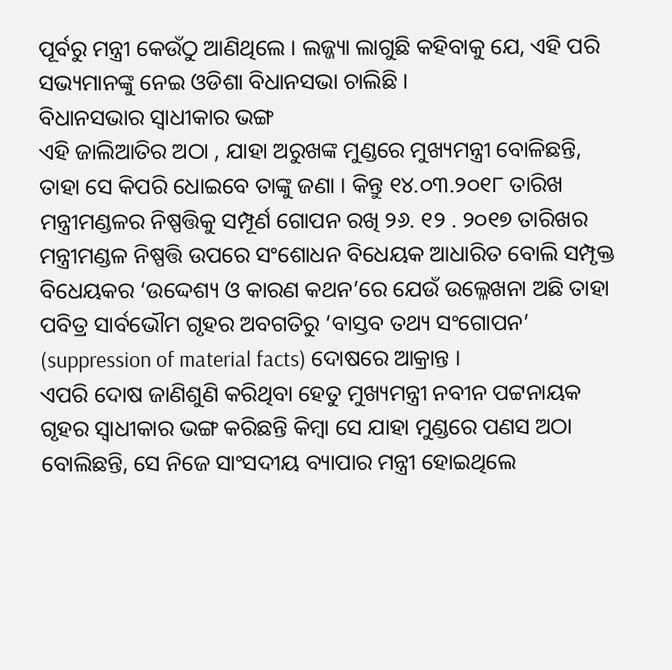ପୂର୍ବରୁ ମନ୍ତ୍ରୀ କେଉଁଠୁ ଆଣିଥିଲେ । ଲଜ୍ଜ୍ୟା ଲାଗୁଛି କହିବାକୁ ଯେ, ଏହି ପରି ସଭ୍ୟମାନଙ୍କୁ ନେଇ ଓଡିଶା ବିଧାନସଭା ଚାଲିଛି ।
ବିଧାନସଭାର ସ୍ଵାଧୀକାର ଭଙ୍ଗ
ଏହି ଜାଲିଆତିର ଅଠା , ଯାହା ଅରୁଖଙ୍କ ମୁଣ୍ଡରେ ମୁଖ୍ୟମନ୍ତ୍ରୀ ବୋଳିଛନ୍ତି, ତାହା ସେ କିପରି ଧୋଇବେ ତାଙ୍କୁ ଜଣା । କିନ୍ତୁ ୧୪.୦୩.୨୦୧୮ ତାରିଖ ମନ୍ତ୍ରୀମଣ୍ଡଳର ନିଷ୍ପତ୍ତିକୁ ସମ୍ପୂର୍ଣ ଗୋପନ ରଖି ୨୬. ୧୨ . ୨୦୧୭ ତାରିଖର ମନ୍ତ୍ରୀମଣ୍ଡଳ ନିଷ୍ପତ୍ତି ଉପରେ ସଂଶୋଧନ ବିଧେୟକ ଆଧାରିତ ବୋଲି ସମ୍ପୃକ୍ତ ବିଧେୟକର ‘ଉଦ୍ଦେଶ୍ୟ ଓ କାରଣ କଥନ’ରେ ଯେଉଁ ଉଲ୍ଳେଖନା ଅଛି ତାହା ପବିତ୍ର ସାର୍ବଭୌମ ଗୃହର ଅବଗତିରୁ ‘ବାସ୍ତବ ତଥ୍ୟ ସଂଗୋପନ’ (suppression of material facts) ଦୋଷରେ ଆକ୍ରାନ୍ତ ।
ଏପରି ଦୋଷ ଜାଣିଶୁଣି କରିଥିବା ହେତୁ ମୁଖ୍ୟମନ୍ତ୍ରୀ ନବୀନ ପଟ୍ଟନାୟକ ଗୃହର ସ୍ଵାଧୀକାର ଭଙ୍ଗ କରିଛନ୍ତି କିମ୍ବା ସେ ଯାହା ମୁଣ୍ଡରେ ପଣସ ଅଠା ବୋଲିଛନ୍ତି, ସେ ନିଜେ ସାଂସଦୀୟ ବ୍ୟାପାର ମନ୍ତ୍ରୀ ହୋଇଥିଲେ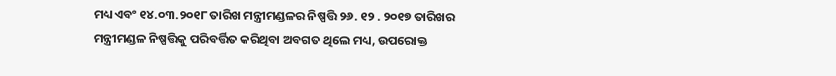ମଧ୍ୟ ଏବଂ ୧୪.୦୩.୨୦୧୮ ତାରିଖ ମନ୍ତ୍ରୀମଣ୍ଡଳର ନିଷ୍ପତ୍ତି ୨୬. ୧୨ . ୨୦୧୭ ତାରିଖର ମନ୍ତ୍ରୀମଣ୍ଡଳ ନିଷ୍ପତ୍ତିକୁ ପରିବର୍ତ୍ତିତ କରିଥିବା ଅବଗତ ଥିଲେ ମଧ୍ୟ, ଉପରୋକ୍ତ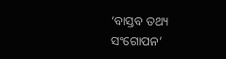‘ବାସ୍ତବ ତଥ୍ୟ ସଂଗୋପନ’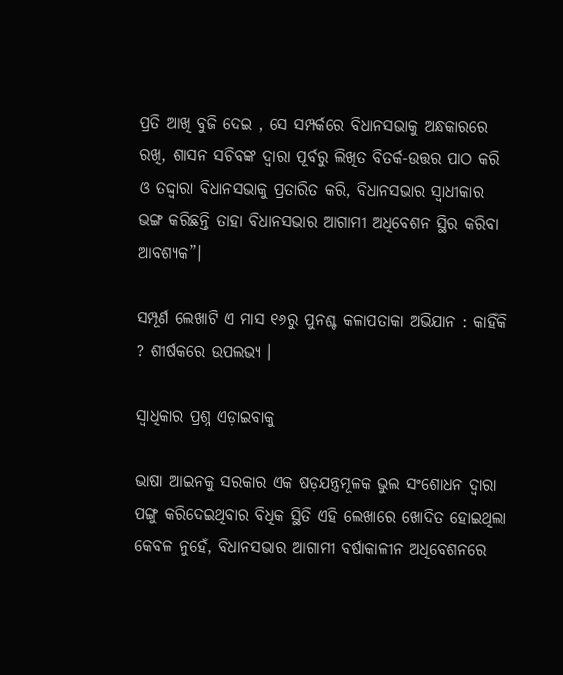ପ୍ରତି ଆଖି ବୁଜି ଦେଇ , ସେ ସମ୍ପର୍କରେ ବିଧାନସଭାକୁ ଅନ୍ଧକାରରେ ରଖି, ଶାସନ ସଚିବଙ୍କ ଦ୍ଵାରା ପୂର୍ବରୁ ଲିଖିତ ବିତର୍କ-ଉତ୍ତର ପାଠ କରି ଓ ତଦ୍ଦ୍ଵାରା ବିଧାନସଭାକୁ ପ୍ରତାରିତ କରି, ବିଧାନସଭାର ସ୍ବାଧୀକାର ଭଙ୍ଗ କରିଛନ୍ତି ତାହା ବିଧାନସଭାର ଆଗାମୀ ଅଧିବେଶନ ସ୍ଥିର କରିବା ଆବଶ୍ୟକ”।

ସମ୍ପୂର୍ଣ ଲେଖାଟି ଏ ମାସ ୧୬ରୁ ପୁନଶ୍ଚ କଳାପତାକା ଅଭିଯାନ : କାହିଁକି ? ଶୀର୍ଷକରେ ଉପଲଭ୍ୟ ।

ସ୍ଵାଧିକାର ପ୍ରଶ୍ନ ଏଡ଼ାଇବାକୁ

ଭାଷା ଆଇନକୁ ସରକାର ଏକ ଷଡ଼ଯନ୍ତ୍ରମୂଳକ ଭୁଲ ସଂଶୋଧନ ଦ୍ଵାରା ପଙ୍ଗୁ କରିଦେଇଥିବାର ବିଧିକ ସ୍ଥିତି ଏହି ଲେଖାରେ ଖୋଦିତ ହୋଇଥିଲା କେବଳ ନୁହେଁ, ବିଧାନସଭାର ଆଗାମୀ ବର୍ଷାକାଳୀନ ଅଧିବେଶନରେ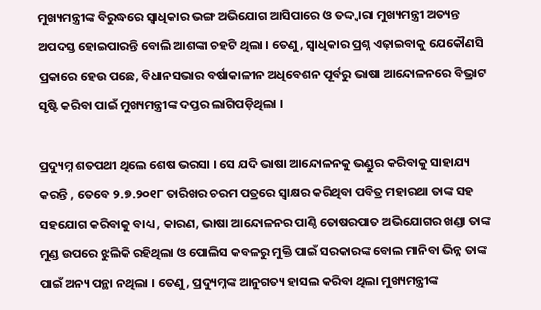ମୁଖ୍ୟମନ୍ତ୍ରୀଙ୍କ ବିରୁଦ୍ଧରେ ସ୍ଵାଧିକାର ଭଙ୍ଗ ଅଭିଯୋଗ ଆସିପାରେ ଓ ତଦ୍ଦ୍ଵାରା ମୁଖ୍ୟମନ୍ତ୍ରୀ ଅତ୍ୟନ୍ତ ଅପଦସ୍ତ ହୋଇପାରନ୍ତି ବୋଲି ଆଶଙ୍କା ଚହଟି ଥିଲା । ତେଣୁ, ସ୍ଵାଧିକାର ପ୍ରଶ୍ନ ଏଢ଼ାଇବାକୁ ଯେକୌଣସି ପ୍ରକାରେ ହେଉ ପଛେ, ବିଧାନସଭାର ବର୍ଷାକାଳୀନ ଅଧିବେଶନ ପୂର୍ବରୁ ଭାଷା ଆନ୍ଦୋଳନରେ ବିଭ୍ରାଟ ସୃଷ୍ଟି କରିବା ପାଇଁ ମୁଖ୍ୟମନ୍ତ୍ରୀଙ୍କ ଦପ୍ତର ଲାଗିପଡ଼ିଥିଲା ।

ପ୍ରଦ୍ୟୁମ୍ନ ଶତପଥୀ ଥିଲେ ଶେଷ ଭରସା । ସେ ଯଦି ଭାଷା ଆନ୍ଦୋଳନକୁ ଭଣ୍ଡୁର କରିବାକୁ ସାହାଯ୍ୟ କରନ୍ତି , ତେବେ ୨.୭.୨୦୧୮ ତାରିଖର ଚରମ ପତ୍ରରେ ସ୍ଵାକ୍ଷର କରିଥିବା ପବିତ୍ର ମହାରଥା ତାଙ୍କ ସହ ସହଯୋଗ କରିବାକୁ ବାଧ୍ୟ , କାରଣ, ଭାଷା ଆନ୍ଦୋଳନର ପାଣ୍ଠି ତୋଷରପାତ ଅଭିଯୋଗର ଖଣ୍ଡା ତାଙ୍କ ମୁଣ୍ଡ ଉପରେ ଝୁଲିକି ରହିଥିଲା ଓ ପୋଲିସ କବଳରୁ ମୁକ୍ତି ପାଇଁ ସରକାରଙ୍କ ବୋଲ ମାନିବା ଭିନ୍ନ ତାଙ୍କ ପାଇଁ ଅନ୍ୟ ପନ୍ଥା ନଥିଲା । ତେଣୁ, ପ୍ରଦ୍ୟୁମ୍ନଙ୍କ ଆନୁଗତ୍ୟ ହାସଲ କରିବା ଥିଲା ମୁଖ୍ୟମନ୍ତ୍ରୀଙ୍କ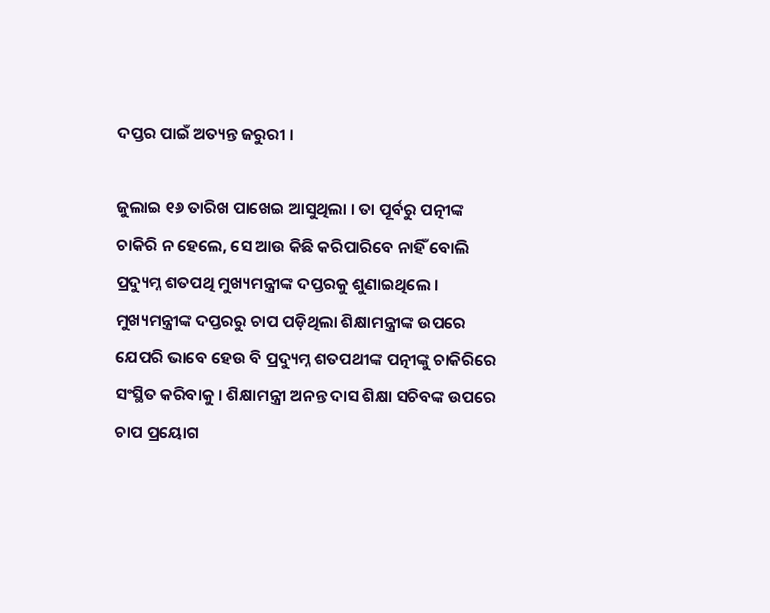ଦପ୍ତର ପାଇଁ ଅତ୍ୟନ୍ତ ଜରୁରୀ ।

ଜୁଲାଇ ୧୬ ତାରିଖ ପାଖେଇ ଆସୁଥିଲା । ତା ପୂର୍ବରୁ ପତ୍ନୀଙ୍କ ଚାକିରି ନ ହେଲେ, ସେ ଆଉ କିଛି କରିପାରିବେ ନାହିଁ ବୋଲି ପ୍ରଦ୍ୟୁମ୍ନ ଶତପଥି ମୁଖ୍ୟମନ୍ତ୍ରୀଙ୍କ ଦପ୍ତରକୁ ଶୁଣାଇଥିଲେ । ମୁଖ୍ୟମନ୍ତ୍ରୀଙ୍କ ଦପ୍ତରରୁ ଚାପ ପଡ଼ିଥିଲା ଶିକ୍ଷାମନ୍ତ୍ରୀଙ୍କ ଉପରେ ଯେପରି ଭାବେ ହେଉ ବି ପ୍ରଦ୍ୟୁମ୍ନ ଶତପଥୀଙ୍କ ପତ୍ନୀଙ୍କୁ ଚାକିରିରେ ସଂସ୍ଥିତ କରିବାକୁ । ଶିକ୍ଷାମନ୍ତ୍ରୀ ଅନନ୍ତ ଦାସ ଶିକ୍ଷା ସଚିବଙ୍କ ଉପରେ ଚାପ ପ୍ରୟୋଗ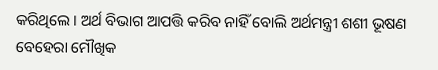କରିଥିଲେ । ଅର୍ଥ ବିଭାଗ ଆପତ୍ତି କରିବ ନାହିଁ ବୋଲି ଅର୍ଥମନ୍ତ୍ରୀ ଶଶୀ ଭୂଷଣ ବେହେରା ମୌଖିକ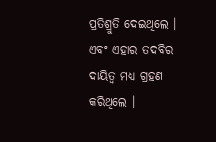ପ୍ରତିଶ୍ରୁତି ଦେଇଥିଲେ । ଏବଂ ଏହାର ତଦବିର ଦାୟିତ୍ଵ ମଧ୍ୟ ଗ୍ରହଣ କରିଥିଲେ ।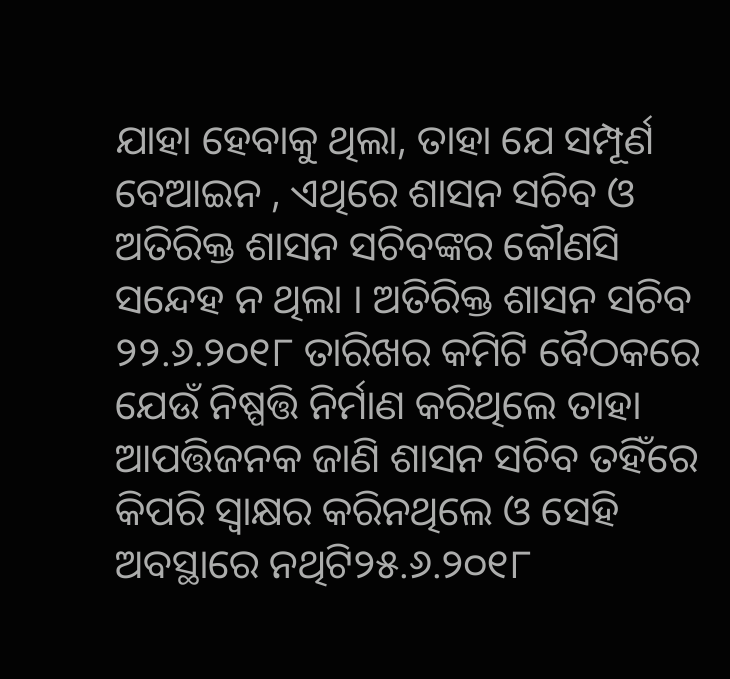ଯାହା ହେବାକୁ ଥିଲା, ତାହା ଯେ ସମ୍ପୂର୍ଣ ବେଆଇନ , ଏଥିରେ ଶାସନ ସଚିବ ଓ ଅତିରିକ୍ତ ଶାସନ ସଚିବଙ୍କର କୌଣସି ସନ୍ଦେହ ନ ଥିଲା । ଅତିରିକ୍ତ ଶାସନ ସଚିବ ୨୨.୬.୨୦୧୮ ତାରିଖର କମିଟି ବୈଠକରେ ଯେଉଁ ନିଷ୍ପତ୍ତି ନିର୍ମାଣ କରିଥିଲେ ତାହା ଆପତ୍ତିଜନକ ଜାଣି ଶାସନ ସଚିବ ତହିଁରେ କିପରି ସ୍ଵାକ୍ଷର କରିନଥିଲେ ଓ ସେହି ଅବସ୍ଥାରେ ନଥିଟି୨୫.୬.୨୦୧୮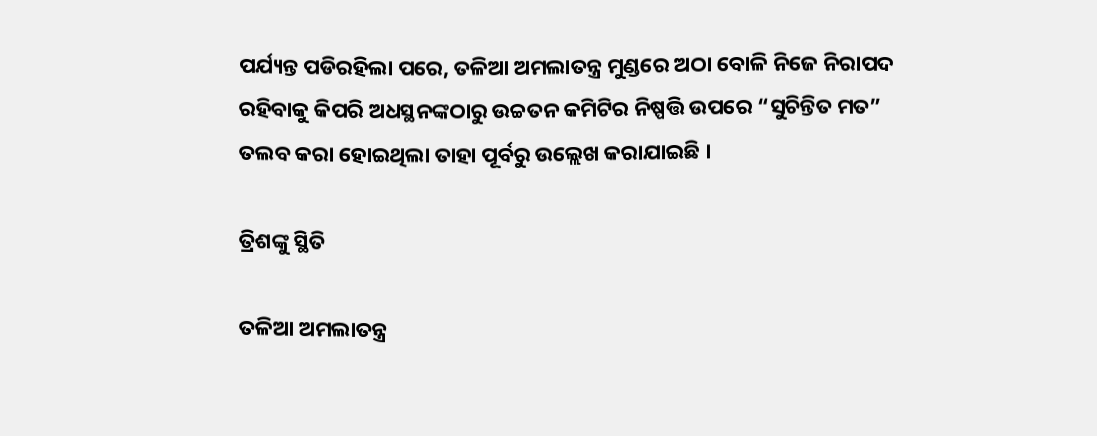ପର୍ଯ୍ୟନ୍ତ ପଡିରହିଲା ପରେ, ତଳିଆ ଅମଲାତନ୍ତ୍ର ମୁଣ୍ଡରେ ଅଠା ବୋଳି ନିଜେ ନିରାପଦ ରହିବାକୁ କିପରି ଅଧସ୍ଥନଙ୍କଠାରୁ ଉଚ୍ଚତନ କମିଟିର ନିଷ୍ପତ୍ତି ଉପରେ “ସୁଚିନ୍ତିତ ମତ” ତଲବ କରା ହୋଇଥିଲା ତାହା ପୂର୍ବରୁ ଉଲ୍ଲେଖ କରାଯାଇଛି ।

ତ୍ରିଶଙ୍କୁ ସ୍ଥିତି

ତଳିଆ ଅମଲାତନ୍ତ୍ର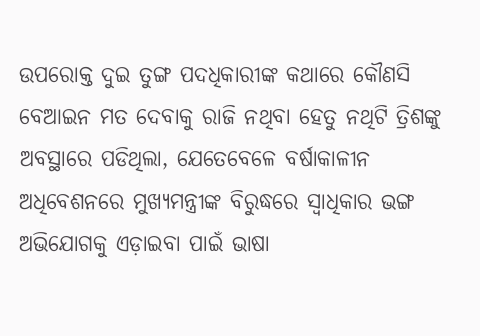ଉପରୋକ୍ତ ଦୁଇ ତୁଙ୍ଗ ପଦଧିକାରୀଙ୍କ କଥାରେ କୌଣସି ବେଆଇନ ମତ ଦେବାକୁ ରାଜି ନଥିବା ହେତୁ ନଥିଟି ତ୍ରିଶଙ୍କୁ ଅବସ୍ଥାରେ ପଡିଥିଲା, ଯେତେବେଳେ ବର୍ଷାକାଳୀନ ଅଧିବେଶନରେ ମୁଖ୍ୟମନ୍ତ୍ରୀଙ୍କ ବିରୁଦ୍ଧରେ ସ୍ଵାଧିକାର ଭଙ୍ଗ ଅଭିଯୋଗକୁ ଏଡ଼ାଇବା ପାଇଁ ଭାଷା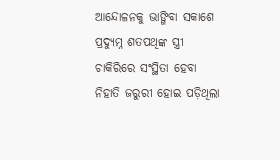ଆନ୍ଦୋଳନକୁ ଭାଙ୍ଗିବା ସକାଶେ ପ୍ରଦ୍ୟୁମ୍ନ ଶତପଥିଙ୍କ ସ୍ତ୍ରୀ ଚାକିରିରେ ସଂସ୍ଥିତା ହେବା ନିହାତି ଜରୁରୀ ହୋଇ ପଡ଼ିଥିଲା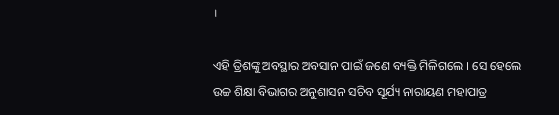।

ଏହି ତ୍ରିଶଙ୍କୁ ଅବସ୍ଥାର ଅବସାନ ପାଇଁ ଜଣେ ବ୍ୟକ୍ତି ମିଳିଗଲେ । ସେ ହେଲେ ଉଚ୍ଚ ଶିକ୍ଷା ବିଭାଗର ଅନୁଶାସନ ସଚିବ ସୂର୍ଯ୍ୟ ନାରାୟଣ ମହାପାତ୍ର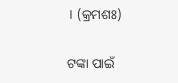। (କ୍ରମଶଃ)

ଟଙ୍କା ପାଇଁ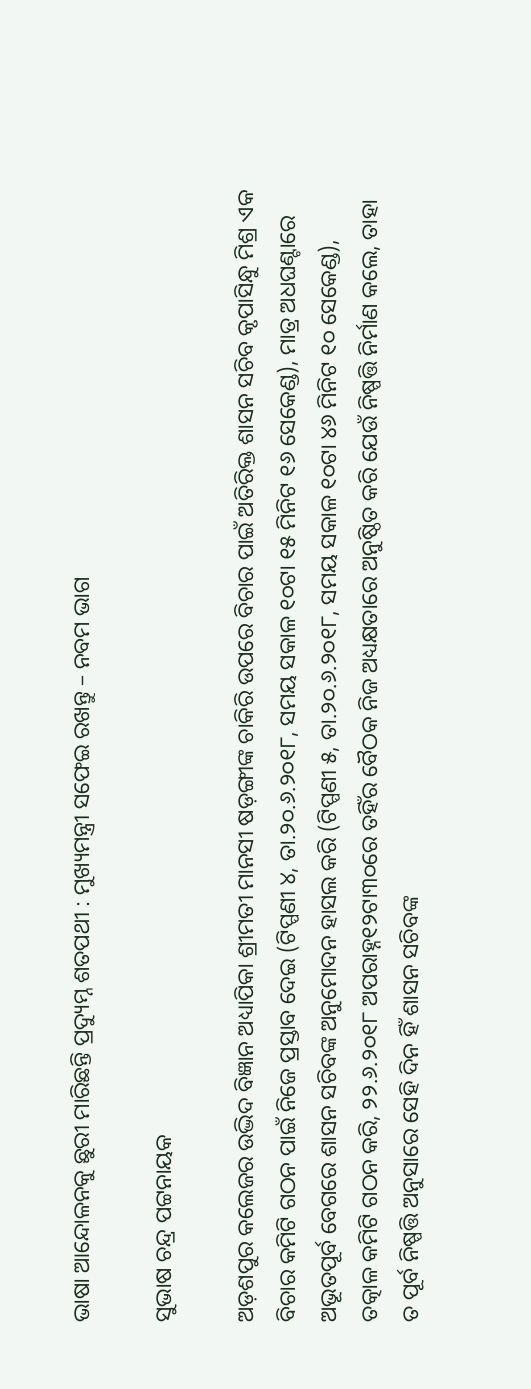ଭାଷା ଆନ୍ଦୋଳନକୁ ଛୁରୀ ମାରିଛନ୍ତି ପ୍ରଦ୍ୟୁମ୍ନ ଶତପଥୀ : ମୁଖ୍ୟମନ୍ତ୍ରୀ ସଫେଇ ରଖନ୍ତୁ – ନବମ ଭାଗ

ସୁଭାଷ ଚନ୍ଦ୍ର ପଟ୍ଟନାୟକ

ଅଡ଼ଶପୁର କଲେଜର ଉଦ୍ଭିଦ ବିଜ୍ଞାନ ଅଧ୍ୟାପିକା ଶ୍ରୀମତୀ ମାନସୀ ଷଡ଼ଙ୍ଗୀଙ୍କ ଚାକିରି ଉପରେ ବିଚାର ପାଇଁ ଅତିରିକ୍ତ ଶାସନ ସଚିବ କୃପାସିନ୍ଧୁ ମିଶ୍ର ଏକ ବିଚାର କମିଟି ଗଠନ ପାଇଁ ନିଜେ ପ୍ରସ୍ତାବ ଦେଇ (ଟିପ୍ପଣୀ ୪, ତା.୨୦.୬.୨୦୧୮, ସମୟ ସକାଳ ୧୦ଟା ୧୫ ମିନିଟ ୧୬ ସେକେଣ୍ଡ), ମାତ୍ର ଅଧଘଣ୍ଟାରେ ଅଭୂତପୂର୍ବ ବେଗରେ ଶାସନ ସଚିବଙ୍କ ଅନୁମୋଦନ ହାସଲ କରି (ଟିପ୍ପଣୀ ୫, ତା.୨୦.୬.୨୦୧୮, ସମୟ ସକାଳ ୧୦ଟା ୪୬ ମିନିଟ ୧୦ ସେକେଣ୍ଡ), ତତ୍କାଳ କମିଟି ଗଠନ କରି, ୨୨.୬.୨୦୧୮ ଅପରାହ୍ନ୧୨ଟା୩୦ରେ ତହିଁର ବୈଠକ ନିଜ ଅଧ୍ୟକ୍ଷତାରେ ଅନୁଷ୍ଠିତ କରି ଯେଉଁ ନିଷ୍ପତ୍ତି ନିର୍ମାଣ କଲେ, ତାହା ତ ପୂର୍ବ ନିଷ୍ପତ୍ତି ଅନୁସାରେ ସେହି ଦିନ ହିଁ ଶାସନ ସଚିବଙ୍କ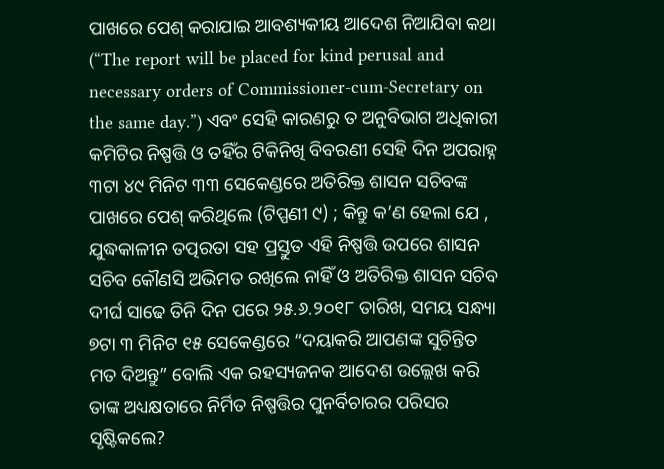ପାଖରେ ପେଶ୍ କରାଯାଇ ଆବଶ୍ୟକୀୟ ଆଦେଶ ନିଆଯିବା କଥା (“The report will be placed for kind perusal and necessary orders of Commissioner-cum-Secretary on the same day.”) ଏବଂ ସେହି କାରଣରୁ ତ ଅନୁବିଭାଗ ଅଧିକାରୀ କମିଟିର ନିଷ୍ପତ୍ତି ଓ ତହିଁର ଟିକିନିଖି ବିବରଣୀ ସେହି ଦିନ ଅପରାହ୍ନ ୩ଟା ୪୯ ମିନିଟ ୩୩ ସେକେଣ୍ଡରେ ଅତିରିକ୍ତ ଶାସନ ସଚିବଙ୍କ ପାଖରେ ପେଶ୍ କରିଥିଲେ (ଟିପ୍ପଣୀ ୯) ; କିନ୍ତୁ କ’ଣ ହେଲା ଯେ , ଯୁଦ୍ଧକାଳୀନ ତତ୍ପରତା ସହ ପ୍ରସ୍ତୁତ ଏହି ନିଷ୍ପତ୍ତି ଉପରେ ଶାସନ ସଚିବ କୌଣସି ଅଭିମତ ରଖିଲେ ନାହିଁ ଓ ଅତିରିକ୍ତ ଶାସନ ସଚିବ ଦୀର୍ଘ ସାଢେ ତିନି ଦିନ ପରେ ୨୫.୬.୨୦୧୮ ତାରିଖ, ସମୟ ସନ୍ଧ୍ୟା ୭ଟା ୩ ମିନିଟ ୧୫ ସେକେଣ୍ଡରେ “ଦୟାକରି ଆପଣଙ୍କ ସୁଚିନ୍ତିତ ମତ ଦିଅନ୍ତୁ” ବୋଲି ଏକ ରହସ୍ୟଜନକ ଆଦେଶ ଉଲ୍ଲେଖ କରି ତାଙ୍କ ଅଧ୍ୟକ୍ଷତାରେ ନିର୍ମିତ ନିଷ୍ପତ୍ତିର ପୁନର୍ବିଚାରର ପରିସର ସୃଷ୍ଟିକଲେ?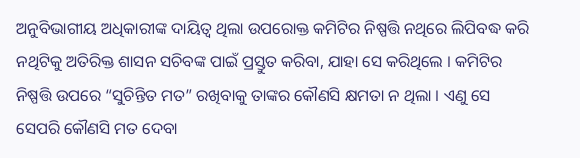ଅନୁବିଭାଗୀୟ ଅଧିକାରୀଙ୍କ ଦାୟିତ୍ଵ ଥିଲା ଉପରୋକ୍ତ କମିଟିର ନିଷ୍ପତ୍ତି ନଥିରେ ଲିପିବଦ୍ଧ କରି ନଥିଟିକୁ ଅତିରିକ୍ତ ଶାସନ ସଚିବଙ୍କ ପାଇଁ ପ୍ରସ୍ତୁତ କରିବା, ଯାହା ସେ କରିଥିଲେ । କମିଟିର ନିଷ୍ପତ୍ତି ଉପରେ “ସୁଚିନ୍ତିତ ମତ” ରଖିବାକୁ ତାଙ୍କର କୌଣସି କ୍ଷମତା ନ ଥିଲା । ଏଣୁ ସେ ସେପରି କୌଣସି ମତ ଦେବା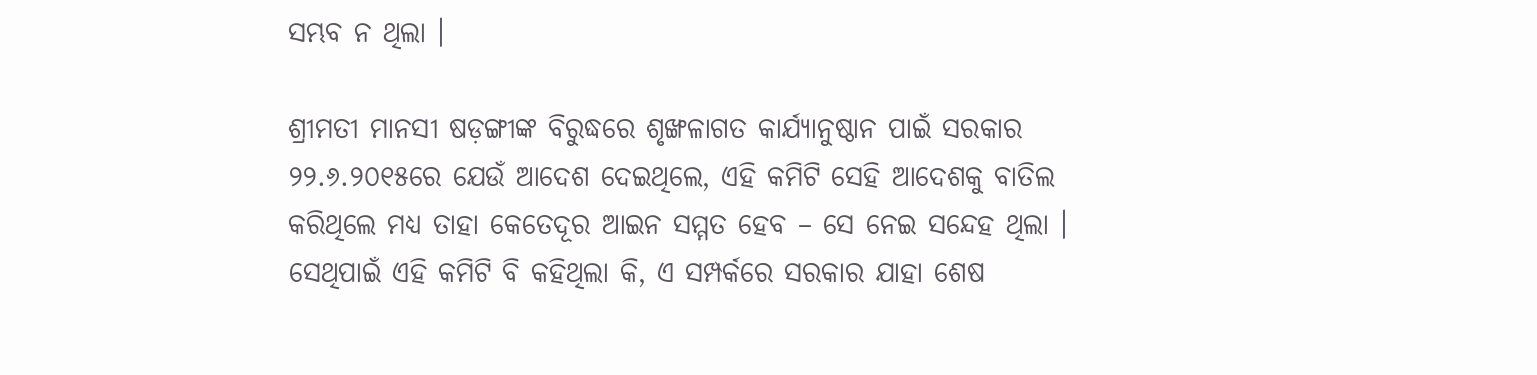ସମ୍ଭବ ନ ଥିଲା ।

ଶ୍ରୀମତୀ ମାନସୀ ଷଡ଼ଙ୍ଗୀଙ୍କ ବିରୁଦ୍ଧରେ ଶୃଙ୍ଖଳାଗତ କାର୍ଯ୍ୟାନୁଷ୍ଠାନ ପାଇଁ ସରକାର ୨୨.୬.୨୦୧୫ରେ ଯେଉଁ ଆଦେଶ ଦେଇଥିଲେ, ଏହି କମିଟି ସେହି ଆଦେଶକୁ ବାତିଲ କରିଥିଲେ ମଧ୍ୟ ତାହା କେତେଦୂର ଆଇନ ସମ୍ମତ ହେବ – ସେ ନେଇ ସନ୍ଦେହ ଥିଲା । ସେଥିପାଇଁ ଏହି କମିଟି ବି କହିଥିଲା କି, ଏ ସମ୍ପର୍କରେ ସରକାର ଯାହା ଶେଷ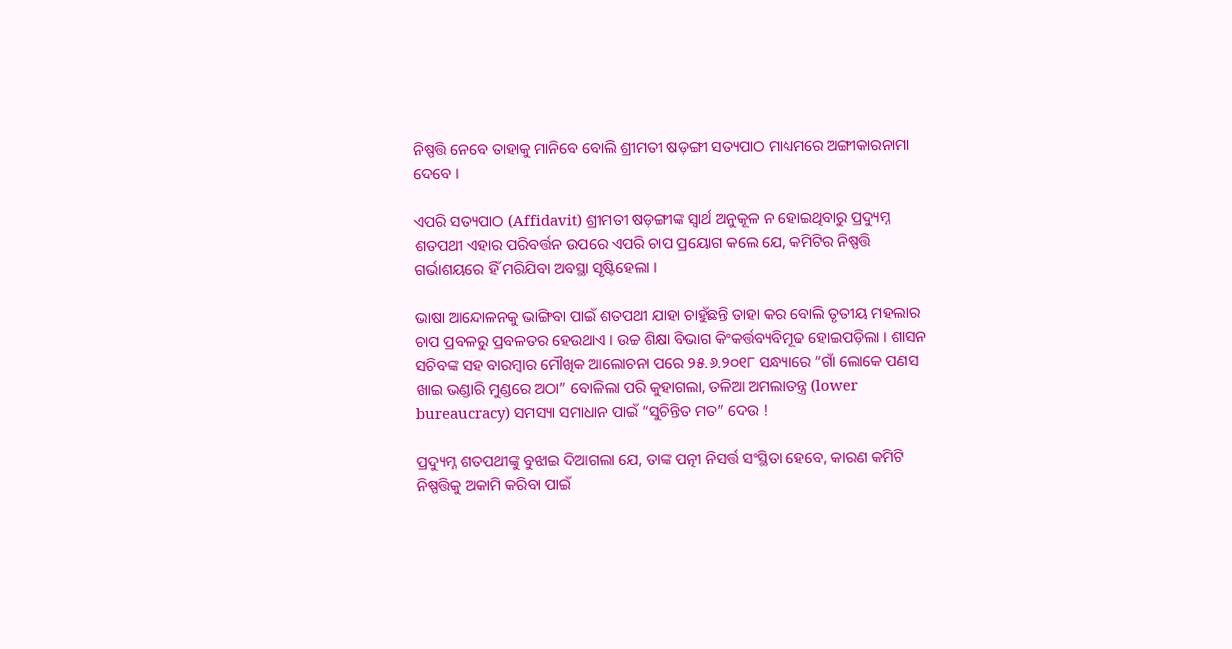ନିଷ୍ପତ୍ତି ନେବେ ତାହାକୁ ମାନିବେ ବୋଲି ଶ୍ରୀମତୀ ଷଡ଼ଙ୍ଗୀ ସତ୍ୟପାଠ ମାଧ୍ୟମରେ ଅଙ୍ଗୀକାରନାମା ଦେବେ ।

ଏପରି ସତ୍ୟପାଠ (Affidavit) ଶ୍ରୀମତୀ ଷଡ଼ଙ୍ଗୀଙ୍କ ସ୍ଵାର୍ଥ ଅନୁକୂଳ ନ ହୋଇଥିବାରୁ ପ୍ରଦ୍ୟୁମ୍ନ ଶତପଥୀ ଏହାର ପରିବର୍ତ୍ତନ ଉପରେ ଏପରି ଚାପ ପ୍ରୟୋଗ କଲେ ଯେ, କମିଟିର ନିଷ୍ପତ୍ତି ଗର୍ଭାଶୟରେ ହିଁ ମରିଯିବା ଅବସ୍ଥା ସୃଷ୍ଟିହେଲା ।

ଭାଷା ଆନ୍ଦୋଳନକୁ ଭାଙ୍ଗିବା ପାଇଁ ଶତପଥୀ ଯାହା ଚାହୁଁଛନ୍ତି ତାହା କର ବୋଲି ତୃତୀୟ ମହଲାର ଚାପ ପ୍ରବଳରୁ ପ୍ରବଳତର ହେଉଥାଏ । ଉଚ୍ଚ ଶିକ୍ଷା ବିଭାଗ କିଂକର୍ତ୍ତବ୍ୟବିମୂଢ ହୋଇପଡ଼ିଲା । ଶାସନ ସଚିବଙ୍କ ସହ ବାରମ୍ବାର ମୌଖିକ ଆଲୋଚନା ପରେ ୨୫.୬.୨୦୧୮ ସନ୍ଧ୍ୟାରେ “ଗାଁ ଲୋକେ ପଣସ ଖାଇ ଭଣ୍ଡାରି ମୁଣ୍ଡରେ ଅଠା” ବୋଳିଲା ପରି କୁହାଗଲା, ତଳିଆ ଅମଲାତନ୍ତ୍ର (lower bureaucracy) ସମସ୍ୟା ସମାଧାନ ପାଇଁ “ସୁଚିନ୍ତିତ ମତ” ଦେଉ !

ପ୍ରଦ୍ୟୁମ୍ନ ଶତପଥୀଙ୍କୁ ବୁଝାଇ ଦିଆଗଲା ଯେ, ତାଙ୍କ ପତ୍ନୀ ନିସର୍ତ୍ତ ସଂସ୍ଥିତା ହେବେ, କାରଣ କମିଟି ନିଷ୍ପତ୍ତିକୁ ଅକାମି କରିବା ପାଇଁ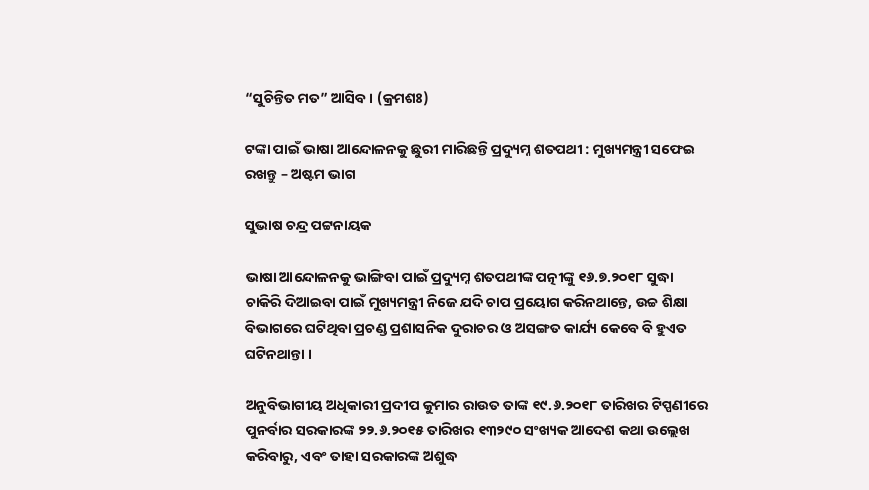“ସୁଚିନ୍ତିତ ମତ” ଆସିବ । (କ୍ରମଶଃ)

ଟଙ୍କା ପାଇଁ ଭାଷା ଆନ୍ଦୋଳନକୁ ଛୁରୀ ମାରିଛନ୍ତି ପ୍ରଦ୍ୟୁମ୍ନ ଶତପଥୀ : ମୁଖ୍ୟମନ୍ତ୍ରୀ ସଫେଇ ରଖନ୍ତୁ – ଅଷ୍ଟମ ଭାଗ

ସୁଭାଷ ଚନ୍ଦ୍ର ପଟ୍ଟନାୟକ

ଭାଷା ଆନ୍ଦୋଳନକୁ ଭାଙ୍ଗିବା ପାଇଁ ପ୍ରଦ୍ୟୁମ୍ନ ଶତପଥୀଙ୍କ ପତ୍ନୀଙ୍କୁ ୧୬.୭.୨୦୧୮ ସୁଦ୍ଧା ଚାକିରି ଦିଆଇବା ପାଇଁ ମୁଖ୍ୟମନ୍ତ୍ରୀ ନିଜେ ଯଦି ଚାପ ପ୍ରୟୋଗ କରିନଥାନ୍ତେ, ଉଚ୍ଚ ଶିକ୍ଷା ବିଭାଗରେ ଘଟିଥିବା ପ୍ରଚଣ୍ଡ ପ୍ରଶାସନିକ ଦୁରାଚର ଓ ଅସଙ୍ଗତ କାର୍ଯ୍ୟ କେବେ ବି ହୁଏତ ଘଟିନଥାନ୍ତା ।

ଅନୁବିଭାଗୀୟ ଅଧିକାରୀ ପ୍ରଦୀପ କୁମାର ରାଉତ ତାଙ୍କ ୧୯.୬.୨୦୧୮ ତାରିଖର ଟିପ୍ପଣୀରେ ପୁନର୍ବାର ସରକାରଙ୍କ ୨୨.୬.୨୦୧୫ ତାରିଖର ୧୩୨୯୦ ସଂଖ୍ୟକ ଆଦେଶ କଥା ଉଲ୍ଲେଖ କରିବାରୁ, ଏବଂ ତାହା ସରକାରଙ୍କ ଅଶୁଦ୍ଧ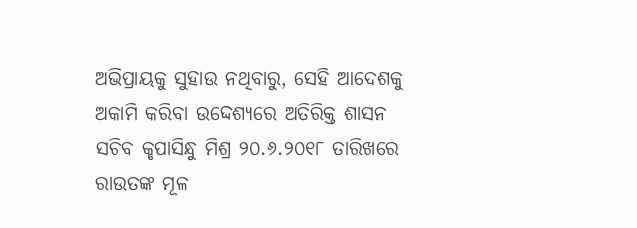ଅଭିପ୍ରାୟକୁ ସୁହାଉ ନଥିବାରୁ, ସେହି ଆଦେଶକୁ ଅକାମି କରିବା ଉଦ୍ଦେଶ୍ୟରେ ଅତିରିକ୍ତ ଶାସନ ସଚିବ କୃପାସିନ୍ଧୁ ମିଶ୍ର ୨୦.୬.୨୦୧୮ ତାରିଖରେ ରାଉତଙ୍କ ମୂଳ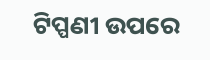ଟିପ୍ପଣୀ ଉପରେ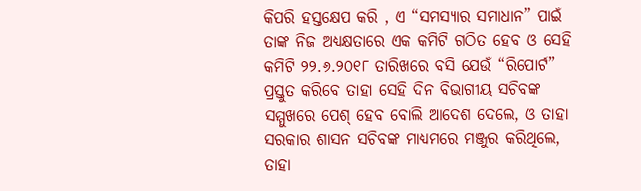କିପରି ହସ୍ତକ୍ଷେପ କରି , ଏ “ସମସ୍ୟାର ସମାଧାନ” ପାଇଁ ତାଙ୍କ ନିଜ ଅଧ୍ୟକ୍ଷତାରେ ଏକ କମିଟି ଗଠିତ ହେବ ଓ ସେହି କମିଟି ୨୨.୬.୨୦୧୮ ତାରିଖରେ ବସି ଯେଉଁ “ରିପୋର୍ଟ” ପ୍ରସ୍ତୁତ କରିବେ ତାହା ସେହି ଦିନ ବିଭାଗୀୟ ସଚିବଙ୍କ ସମ୍ମୁଖରେ ପେଶ୍ ହେବ ବୋଲି ଆଦେଶ ଦେଲେ, ଓ ତାହା ସରକାର ଶାସନ ସଚିବଙ୍କ ମାଧ୍ୟମରେ ମଞ୍ଜୁର କରିଥିଲେ, ତାହା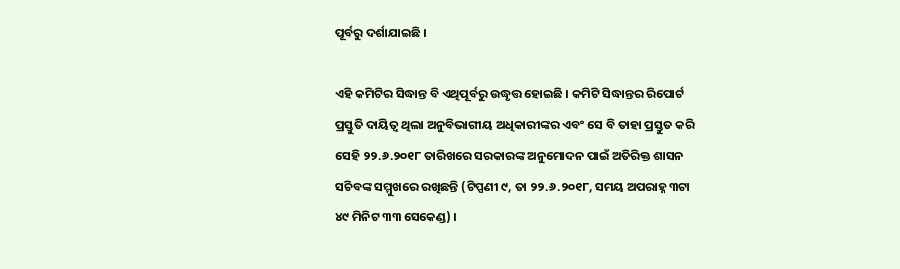ପୂର୍ବରୁ ଦର୍ଶାଯାଇଛି ।

ଏହି କମିଟିର ସିଦ୍ଧାନ୍ତ ବି ଏଥିପୂର୍ବରୁ ଉଦ୍ଧୃତ୍ତ ହୋଇଛି । କମିଟି ସିଦ୍ଧାନ୍ତର ରିପୋର୍ଟ ପ୍ରସ୍ତୁତି ଦାୟିତ୍ଵ ଥିଲା ଅନୁବିଭାଗୀୟ ଅଧିକାରୀଙ୍କର ଏବଂ ସେ ବି ତାହା ପ୍ରସ୍ତୁତ କରି ସେହି ୨୨.୬.୨୦୧୮ ତାରିଖରେ ସରକାରଙ୍କ ଅନୁମୋଦନ ପାଇଁ ଅତିରିକ୍ତ ଶାସନ ସଚିବଙ୍କ ସମ୍ମୁଖରେ ରଖିଛନ୍ତି (ଟିପ୍ପଣୀ ୯, ତା ୨୨.୬.୨୦୧୮, ସମୟ ଅପରାହ୍ନ ୩ଟା ୪୯ ମିନିଟ ୩୩ ସେକେଣ୍ଡ) ।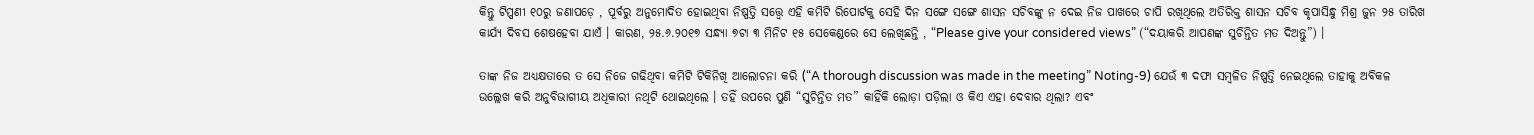କିନ୍ତୁ ଟିପ୍ପଣୀ ୧୦ରୁ ଜଣାପଡ଼େ , ପୂର୍ବରୁ ଅନୁମୋଦିତ ହୋଇଥିବା ନିଷ୍ପତ୍ତି ସତ୍ତ୍ୱେ ଏହି କମିଟି ରିପୋର୍ଟକୁ ସେହି ଦିନ ସଙ୍ଗେ ସଙ୍ଗେ ଶାସନ ସଚିବଙ୍କୁ ନ ଦେଇ ନିଜ ପାଖରେ ଚାପି ରଖିଥିଲେ ଅତିରିକ୍ତ ଶାସନ ସଚିବ କୃପାସିନ୍ଧୁ ମିଶ୍ର ଜୁନ ୨୫ ତାରିଖ କାର୍ଯ୍ୟ ଦିବସ ଶେଷହେବା ଯାଏଁ । କାରଣ, ୨୫.୬.୨୦୧୭ ସନ୍ଧ୍ୟା ୭ଟା ୩ ମିନିଟ ୧୫ ସେକେଣ୍ଡରେ ସେ ଲେଖିଛନ୍ତି , “Please give your considered views” (“ଦୟାକରି ଆପଣଙ୍କ ସୁଚିନ୍ତିତ ମତ ଦିଅନ୍ତୁ”) ।

ତାଙ୍କ ନିଜ ଅଧ୍ୟକ୍ଷତାରେ ତ ସେ ନିଜେ ଗଢିଥିବା କମିଟି ଟିକିନିଖି ଆଲୋଚନା କରି (“A thorough discussion was made in the meeting” Noting-9) ଯେଉଁ ୩ ଦଫା ସମ୍ବଳିତ ନିଷ୍ପତ୍ତି ନେଇଥିଲେ ତାହାକୁ ଅବିକଳ ଉଲ୍ଲେଖ କରି ଅନୁବିଭାଗୀୟ ଅଧିକାରୀ ନଥିଟି ଥୋଇଥିଲେ । ତହିଁ ଉପରେ ପୁଣି “ସୁଚିନ୍ତିତ ମତ” କାହିଁକି ଲୋଡ଼ା ପଡ଼ିଲା ଓ କିଏ ଏହା ଦେବାର ଥିଲା? ଏବଂ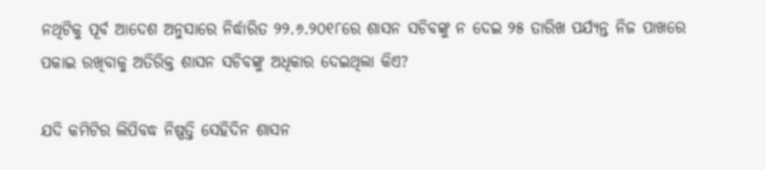ନଥିଟିକୁ ପୂର୍ବ ଆଦେଶ ଅନୁସାରେ ନିର୍ଦ୍ଧାରିତ ୨୨.୬.୨୦୧୮ରେ ଶାସନ ସଚିବଙ୍କୁ ନ ଦେଇ ୨୫ ତାରିଖ ପର୍ଯ୍ୟନ୍ତ ନିଜ ପାଖରେ ପକାଇ ରଖିବାକୁ ଅତିରିକ୍ତ ଶାସନ ସଚିବଙ୍କୁ ଅଧିକାର ଦେଇଥିଲା କିଏ?

ଯଦି କମିଟିର ଲିପିବଦ୍ଧ ନିଷ୍ପତ୍ତି ସେହିଦିନ ଶାସନ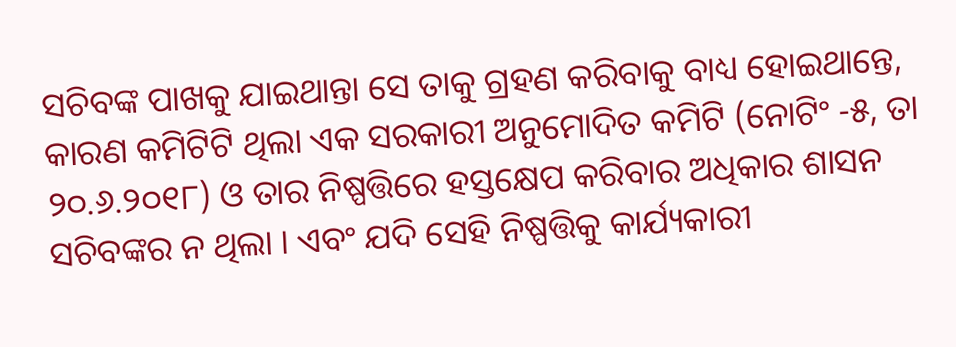ସଚିବଙ୍କ ପାଖକୁ ଯାଇଥାନ୍ତା ସେ ତାକୁ ଗ୍ରହଣ କରିବାକୁ ବାଧ୍ୟ ହୋଇଥାନ୍ତେ, କାରଣ କମିଟିଟି ଥିଲା ଏକ ସରକାରୀ ଅନୁମୋଦିତ କମିଟି (ନୋଟିଂ -୫, ତା ୨୦.୬.୨୦୧୮) ଓ ତାର ନିଷ୍ପତ୍ତିରେ ହସ୍ତକ୍ଷେପ କରିବାର ଅଧିକାର ଶାସନ ସଚିବଙ୍କର ନ ଥିଲା । ଏବଂ ଯଦି ସେହି ନିଷ୍ପତ୍ତିକୁ କାର୍ଯ୍ୟକାରୀ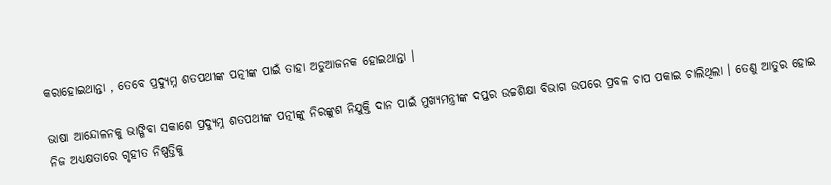କରାହୋଇଥାନ୍ତା , ତେବେ ପ୍ରଦ୍ୟୁମ୍ନ ଶତପଥୀଙ୍କ ପତ୍ନୀଙ୍କ ପାଇଁ ତାହା ଅଡୁଆଜନକ ହୋଇଥାନ୍ତା ।

ଭାଷା ଆନ୍ଦୋଳନକୁ ଭାଙ୍ଗିବା ସକାଶେ ପ୍ରଦ୍ୟୁମ୍ନ ଶତପଥୀଙ୍କ ପତ୍ନୀଙ୍କୁ ନିରଙ୍କୁଶ ନିଯୁକ୍ତି ଦାନ ପାଇଁ ମୁଖ୍ୟମନ୍ତ୍ରୀଙ୍କ ଦପ୍ତର ଉଚ୍ଚଶିକ୍ଷା ବିଭାଗ ଉପରେ ପ୍ରବଳ ଚାପ ପକାଇ ଚାଲିଥିଲା । ତେଣୁ ଆତୁର ହୋଇ ନିଜ ଅଧ୍ୟକ୍ଷତାରେ ଗୃହୀତ ନିଷ୍ପତ୍ତିକୁ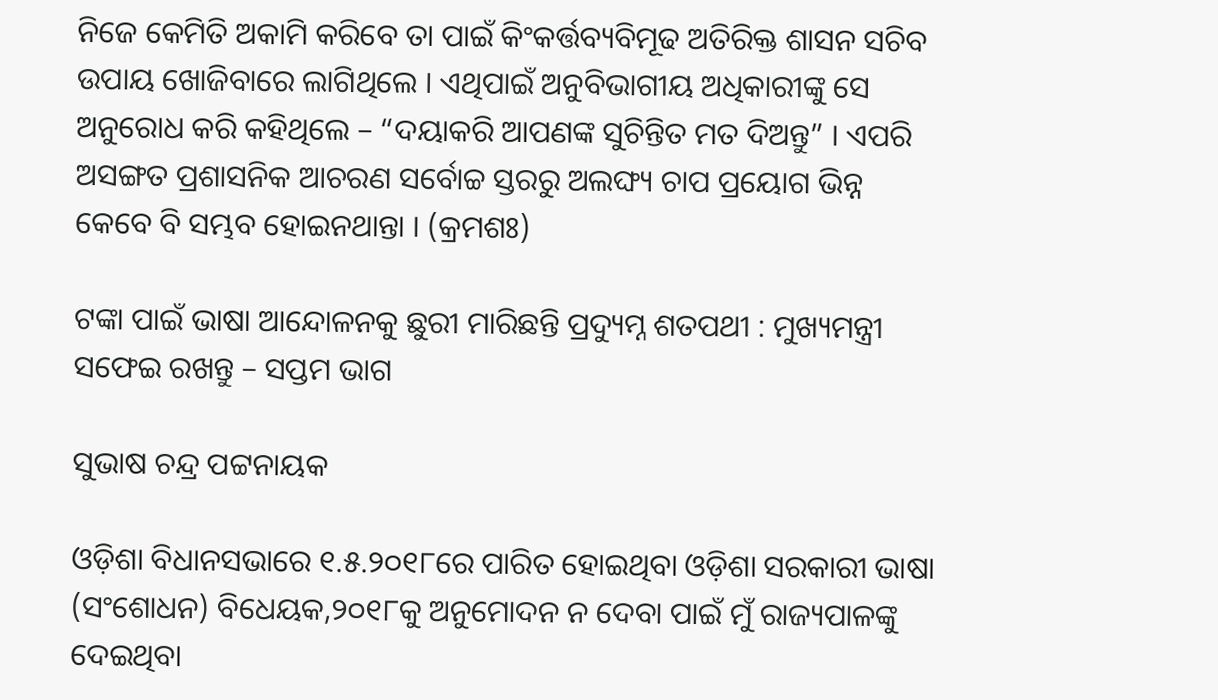ନିଜେ କେମିତି ଅକାମି କରିବେ ତା ପାଇଁ କିଂକର୍ତ୍ତବ୍ୟବିମୂଢ ଅତିରିକ୍ତ ଶାସନ ସଚିବ ଉପାୟ ଖୋଜିବାରେ ଲାଗିଥିଲେ । ଏଥିପାଇଁ ଅନୁବିଭାଗୀୟ ଅଧିକାରୀଙ୍କୁ ସେ ଅନୁରୋଧ କରି କହିଥିଲେ – “ଦୟାକରି ଆପଣଙ୍କ ସୁଚିନ୍ତିତ ମତ ଦିଅନ୍ତୁ” । ଏପରି ଅସଙ୍ଗତ ପ୍ରଶାସନିକ ଆଚରଣ ସର୍ବୋଚ୍ଚ ସ୍ତରରୁ ଅଲଙ୍ଘ୍ୟ ଚାପ ପ୍ରୟୋଗ ଭିନ୍ନ କେବେ ବି ସମ୍ଭବ ହୋଇନଥାନ୍ତା । (କ୍ରମଶଃ)

ଟଙ୍କା ପାଇଁ ଭାଷା ଆନ୍ଦୋଳନକୁ ଛୁରୀ ମାରିଛନ୍ତି ପ୍ରଦ୍ୟୁମ୍ନ ଶତପଥୀ : ମୁଖ୍ୟମନ୍ତ୍ରୀ ସଫେଇ ରଖନ୍ତୁ – ସପ୍ତମ ଭାଗ

ସୁଭାଷ ଚନ୍ଦ୍ର ପଟ୍ଟନାୟକ

ଓଡ଼ିଶା ବିଧାନସଭାରେ ୧.୫.୨୦୧୮ରେ ପାରିତ ହୋଇଥିବା ଓଡ଼ିଶା ସରକାରୀ ଭାଷା (ସଂଶୋଧନ) ବିଧେୟକ,୨୦୧୮କୁ ଅନୁମୋଦନ ନ ଦେବା ପାଇଁ ମୁଁ ରାଜ୍ୟପାଳଙ୍କୁ ଦେଇଥିବା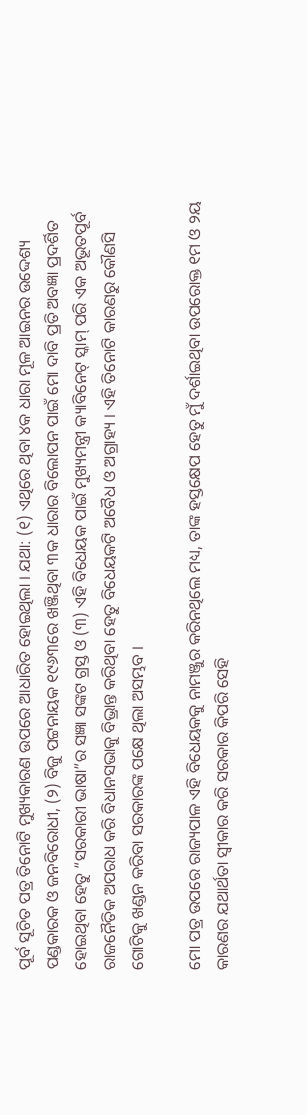ପୂର୍ବ ସୂଚିତ ପତ୍ର ତିନୋଟି ମୁଖ୍ୟକାରଣ ଉପରେ ଆଧାରିତ ହୋଇଥିଲା । ଯଥା: (୧) ଏଥିରେ ଥିବା ୪କ ଧାରା ମୂଳ ଆଇନର ଉଦ୍ଦେଶ୍ୟ ପଣ୍ଡକାରକ ଓ ଜନବିରୋଧୀ, (୨) ବିଜୁ ପଟ୍ଟନାୟକ ୧୯୬୩ରେ ଖଞ୍ଜିଥିବା ୩କ ଧାରାର ବିଲୋପନ ପାଇଁ ମୋ ଦାବି ପ୍ରତି ଅବଜ୍ଞା ପ୍ରଦର୍ଶିତ ହୋଇଥିବା ହେତୁ “ସରକାରୀ ଭାଷା”ର ସଜ୍ଞା ସଙ୍କଟ ଗ୍ରସ୍ତ ଓ (୩) ଏହି ବିଧେୟକ ପାଇଁ ମୁଖ୍ୟମନ୍ତ୍ରୀ କ୍ୟାବିନେଟ୍ ସ୍କାମ୍ ପରି ଏକ ଅଭୂତପୂର୍ବ ରାଜନୈତିକ ଅପରାଧ କରି ବିଧାନସଭାକୁ ବିଭ୍ରାନ୍ତ କରିଥିବା ହେତୁ ବିଧେୟକଟି ଅବୈଧ ଓ ଅଗ୍ରାହ୍ୟ । ଏହି ତିନୋଟି କାରଣରୁ କୌଣସି ଗୋଟିକୁ ଖଣ୍ଡନ କରିବା ସରକାରଙ୍କ ପକ୍ଷେ ଥିଲା ଅସମ୍ଭବ ।

ମୋ ପତ୍ର ଉପରେ ରାଜ୍ୟପାଳ ଏହି ବିଧେୟକକୁ ନାମଞ୍ଜୁର କରିନଥିଲେ ମଧ୍ୟ, ତାଙ୍କ ହସ୍ତକ୍ଷେପ ହେତୁ ମୁଁ ଦର୍ଶାଇଥିବା ଉପରୋକ୍ତ ୧ମ ଓ ୨ୟ କାରଣର ଯଥାର୍ଥତା ସ୍ଵୀକାର କରି ସରକାର କିପରି ସେହି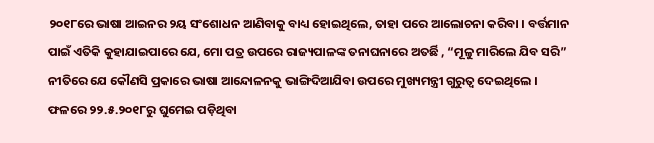୨୦୧୮ରେ ଭାଷା ଆଇନର ୨ୟ ସଂଶୋଧନ ଆଣିବାକୁ ବାଧ୍ୟ ହୋଇଥିଲେ, ତାହା ପରେ ଆଲୋଚନା କରିବା । ବର୍ତ୍ତମାନ ପାଇଁ ଏତିକି କୁହାଯାଇପାରେ ଯେ, ମୋ ପତ୍ର ଉପରେ ରାଜ୍ୟପାଳଙ୍କ ତନାଘନାରେ ଅତର୍ଛି , “ମୂଳୁ ମାରିଲେ ଯିବ ସରି” ନୀତିରେ ଯେ କୌଣସି ପ୍ରକାରେ ଭାଷା ଆନ୍ଦୋଳନକୁ ଭାଙ୍ଗିଦିଆଯିବା ଉପରେ ମୁଖ୍ୟମନ୍ତ୍ରୀ ଗୁରୁତ୍ଵ ଦେଇଥିଲେ । ଫଳରେ ୨୨.୫.୨୦୧୮ରୁ ଘୁମେଇ ପଡ଼ିଥିବା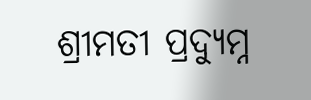ଶ୍ରୀମତୀ ପ୍ରଦ୍ୟୁମ୍ନ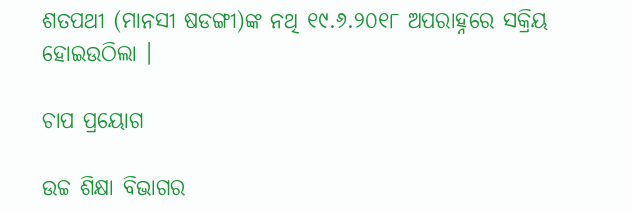ଶତପଥୀ (ମାନସୀ ଷଡଙ୍ଗୀ)ଙ୍କ ନଥି ୧୯.୬.୨୦୧୮ ଅପରାହ୍ନରେ ସକ୍ରିୟ ହୋଇଉଠିଲା ।

ଚାପ ପ୍ରୟୋଗ

ଉଚ୍ଚ ଶିକ୍ଷା ବିଭାଗର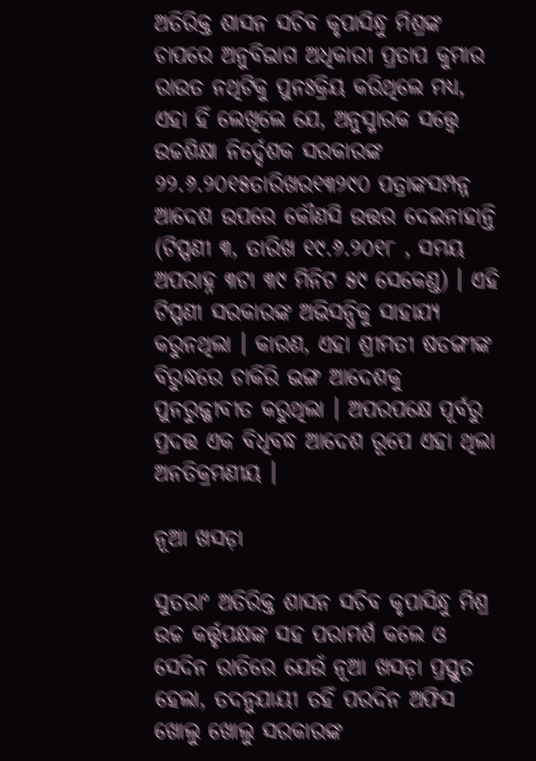ଅତିରିକ୍ତ ଶାସନ ସଚିବ କୃପାସିନ୍ଧୁ ମିଶ୍ରଙ୍କ ଚାପରେ ଅନୁବିଭାଗ ଅଧିକାରୀ ପ୍ରତାପ କୁମାର ରାଉତ ନଥିଟିକୁ ପୁନଃକ୍ରିୟ କରିଥିଲେ ମଧ୍ୟ, ଏହା ହିଁ ଲେଖିଲେ ଯେ, ଅନୁସ୍ମାରକ ସତ୍ତ୍ୱେ ଉଚ୍ଚଶିକ୍ଷା ନିର୍ଦ୍ଦେଶକ ସରକାରଙ୍କ ୨୨.୬.୨୦୧୫ତାରିଖର୧୩୨୯୦ ପତ୍ରାଙ୍କସମ୍ପନ୍ନ ଆଦେଶ ଉପରେ କୌଣସି ଉତ୍ତର ଦେଇନାହାନ୍ତି (ଟିପ୍ପଣୀ ୩, ତାରିଖ ୧୯.୬.୨୦୧୮ , ସମୟ ଅପରାହ୍ନ ୩ଟା ୩୯ ମିନିଟ ୫୯ ସେକେଣ୍ଡ) । ଏହି ଟିପ୍ପଣୀ ସରକାରଙ୍କ ଅଭିସନ୍ଧିକୁ ସାହାଯ୍ୟ କରୁନଥିଲା । କାରଣ, ଏହା ଶ୍ରୀମତୀ ଷଡଙ୍ଗୀଙ୍କ ବିରୁଦ୍ଧରେ ଚାକିରି ଭଙ୍ଗ ଆଦେଶକୁ ପୁନରୁଜ୍ଜୀବୀତ କରୁଥିଲା । ଅପରପକ୍ଷେ ପୂର୍ବରୁ ପ୍ରଦତ୍ତ ଏକ ବିଧିବଦ୍ଧ ଆଦେଶ ରୂପେ ଏହା ଥିଲା ଅନତିକ୍ରମଣୀୟ ।

ନୂଆ ଖସଡ଼ା

ସୁତରାଂ ଅତିରିକ୍ତ ଶାସନ ସଚିବ କୃପାସିନ୍ଧୁ ମିଶ୍ର ଉଚ୍ଚ କର୍ତ୍ତୃପକ୍ଷଙ୍କ ସହ ପରାମର୍ଶ କଲେ ଓ ସେଦିନ ରାତିରେ ଯେଉଁ ନୂଆ ଖସଡ଼ା ପ୍ରସ୍ତୁତ ହେଲା, ତଦନୁଯାୟୀ ତହିଁ ପରଦିନ ଅଫିସ ଖୋଲୁ ଖୋଲୁ ସରକାରଙ୍କ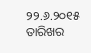୨୨.୬.୨୦୧୫ ତାରିଖର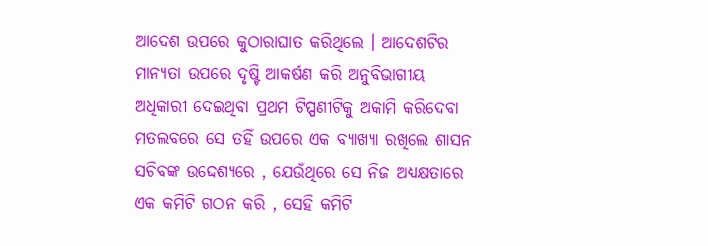ଆଦେଶ ଉପରେ କୁଠାରାଘାତ କରିଥିଲେ । ଆଦେଶଟିର ମାନ୍ୟତା ଉପରେ ଦୃଷ୍ଟି ଆକର୍ଷଣ କରି ଅନୁବିଭାଗୀୟ ଅଧିକାରୀ ଦେଇଥିବା ପ୍ରଥମ ଟିପ୍ପଣୀଟିକୁ ଅକାମି କରିଦେବା ମତଲବରେ ସେ ତହିଁ ଉପରେ ଏକ ବ୍ୟାଖ୍ୟା ରଖିଲେ ଶାସନ ସଚିବଙ୍କ ଉଦ୍ଦେଶ୍ୟରେ , ଯେଉଁଥିରେ ସେ ନିଜ ଅଧ୍ୟକ୍ଷତାରେ ଏକ କମିଟି ଗଠନ କରି , ସେହି କମିଟି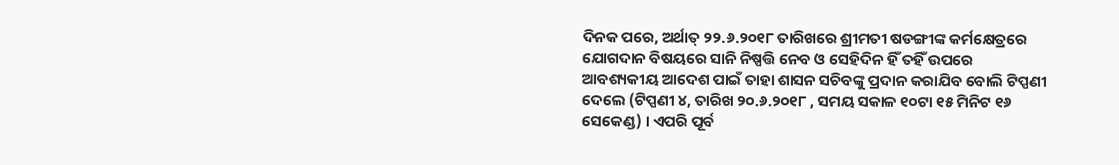ଦିନକ ପରେ, ଅର୍ଥାତ୍ ୨୨.୬.୨୦୧୮ ତାରିଖରେ ଶ୍ରୀମତୀ ଷଡଙ୍ଗୀଙ୍କ କର୍ମକ୍ଷେତ୍ରରେ ଯୋଗଦାନ ବିଷୟରେ ସାନି ନିଷ୍ପତ୍ତି ନେବ ଓ ସେହିଦିନ ହିଁ ତହିଁ ଉପରେ ଆବଶ୍ୟକୀୟ ଆଦେଶ ପାଇଁ ତାହା ଶାସନ ସଚିବଙ୍କୁ ପ୍ରଦାନ କରାଯିବ ବୋଲି ଟିପ୍ପଣୀ ଦେଲେ (ଟିପ୍ପଣୀ ୪, ତାରିଖ ୨୦.୬.୨୦୧୮ , ସମୟ ସକାଳ ୧୦ଟା ୧୫ ମିନିଟ ୧୬ ସେକେଣ୍ଡ) । ଏପରି ପୂର୍ବ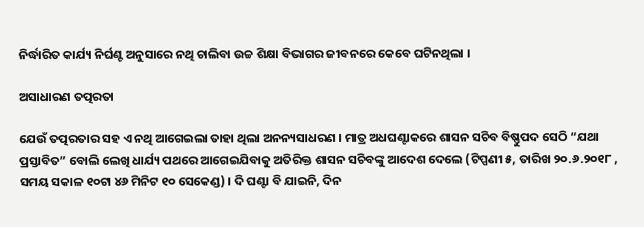ନିର୍ଦ୍ଧାରିତ କାର୍ଯ୍ୟ ନିର୍ଘଣ୍ଟ ଅନୁସାରେ ନଥି ଚାଲିବା ଉଚ୍ଚ ଶିକ୍ଷା ବିଭାଗର ଜୀବନରେ କେବେ ଘଟିନଥିଲା ।

ଅସାଧାରଣ ତତ୍ପରତା

ଯେଉଁ ତତ୍ପରତାର ସହ ଏ ନଥି ଆଗେଇଲା ତାହା ଥିଲା ଅନନ୍ୟସାଧରଣ । ମାତ୍ର ଅଧଘଣ୍ଟାକରେ ଶାସନ ସଚିବ ବିଷ୍ଣୁପଦ ସେଠି “ଯଥା ପ୍ରସ୍ତାବିତ” ବୋଲି ଲେଖି ଧାର୍ଯ୍ୟ ପଥରେ ଆଗେଇଯିବାକୁ ଅତିରିକ୍ତ ଶାସନ ସଚିବଙ୍କୁ ଆଦେଶ ଦେଲେ (ଟିପ୍ପଣୀ ୫, ତାରିଖ ୨୦.୬.୨୦୧୮ , ସମୟ ସକାଳ ୧୦ଟା ୪୬ ମିନିଟ ୧୦ ସେକେଣ୍ଡ) । ଦି ଘଣ୍ଟା ବି ଯାଇନି, ଦିନ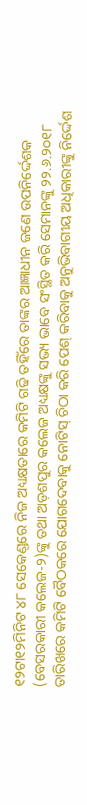୧୨ଟା୧୨ମିନିଟ ୪୮ ସେକେଣ୍ଡରେ ନିଜ ଅଧ୍ୟକ୍ଷତାରେ କମିଟି ଗଢି ତହିଁରେ ତାଙ୍କର ଆଜ୍ଞାଧୀନ ଜଣେ ଉପନିର୍ଦ୍ଦେଶକ (ବେସରକାରୀ କଲେଜ-୨)ଙ୍କୁ ତଥା ଅଡ଼ଶପୁର କଲେଜ ଅଧ୍ୟକ୍ଷଙ୍କୁ ସଭ୍ୟ ଭାବେ ସଂସ୍ଥିତ କରି ସେମାନଙ୍କୁ ୨୨.୬.୨୦୧୮ ତାରିଖରେ କମିଟି ବୈଠକରେ ଯୋଗଦେବାକୁ ନୋଟିସ୍ ଚିଠା କରି ପେଶ୍ କରିବାକୁ ଅନୁଭିବାଗୀୟ ଅଧିକାରୀଙ୍କୁ ନିର୍ଦ୍ଦେଶ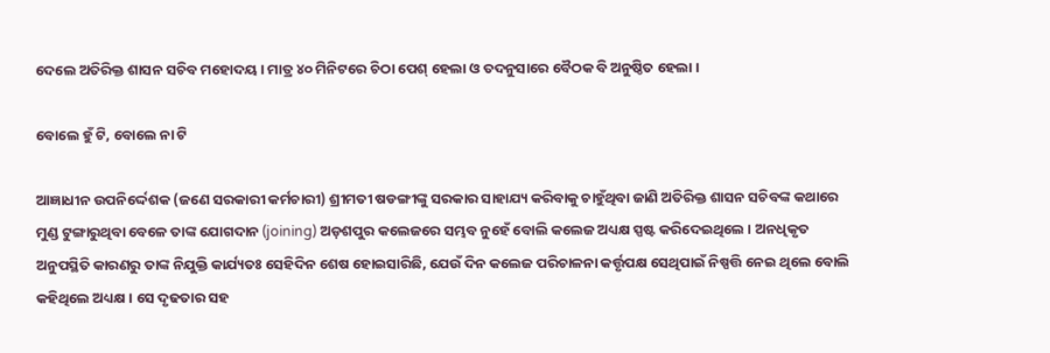ଦେଲେ ଅତିରିକ୍ତ ଶାସନ ସଚିବ ମହୋଦୟ । ମାତ୍ର ୪୦ ମିନିଟରେ ଚିଠା ପେଶ୍ ହେଲା ଓ ତଦନୁସାରେ ବୈଠକ ବି ଅନୁଷ୍ଠିତ ହେଲା ।

ବୋଲେ ହୁଁ ଟି, ବୋଲେ ନା ଟି

ଆଜ୍ଞାଧୀନ ଉପନିର୍ଦ୍ଦେଶକ (ଜଣେ ସରକାରୀ କର୍ମଚାରୀ) ଶ୍ରୀମତୀ ଷଡଙ୍ଗୀଙ୍କୁ ସରକାର ସାହାଯ୍ୟ କରିବାକୁ ଚାହୁଁଥିବା ଜାଣି ଅତିରିକ୍ତ ଶାସନ ସଚିବଙ୍କ କଥାରେ ମୁଣ୍ଡ ଟୁଙ୍ଗାରୁଥିବା ବେଳେ ତାଙ୍କ ଯୋଗଦାନ (joining) ଅଡ଼ଶପୁର କଲେଜରେ ସମ୍ଭବ ନୁହେଁ ବୋଲି କଲେଜ ଅଧ୍ୟକ୍ଷ ସ୍ପଷ୍ଟ କରିଦେଇଥିଲେ । ଅନଧିକୃତ ଅନୁପସ୍ଥିତି କାରଣରୁ ତାଙ୍କ ନିଯୁକ୍ତି କାର୍ଯ୍ୟତଃ ସେହିଦିନ ଶେଷ ହୋଇସାରିଛି, ଯେଉଁ ଦିନ କଲେଜ ପରିଚାଳନା କର୍ତ୍ତୃପକ୍ଷ ସେଥିପାଇଁ ନିଷ୍ପତ୍ତି ନେଇ ଥିଲେ ବୋଲି କହିଥିଲେ ଅଧ୍ୟକ୍ଷ । ସେ ଦୃଢତାର ସହ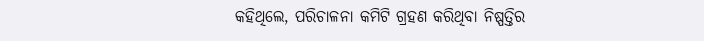କହିଥିଲେ, ପରିଚାଳନା କମିଟି ଗ୍ରହଣ କରିଥିବା ନିଷ୍ପତ୍ତିର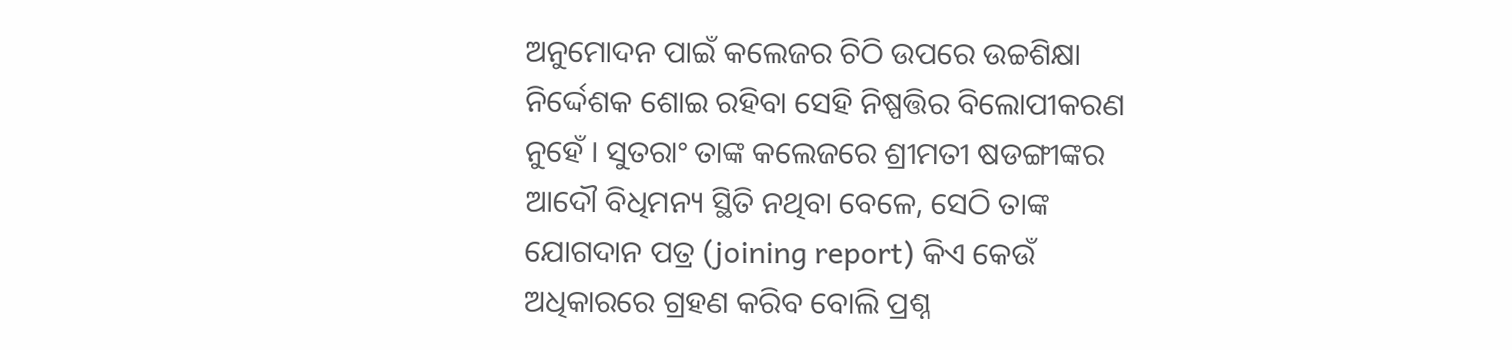ଅନୁମୋଦନ ପାଇଁ କଲେଜର ଚିଠି ଉପରେ ଉଚ୍ଚଶିକ୍ଷା ନିର୍ଦ୍ଦେଶକ ଶୋଇ ରହିବା ସେହି ନିଷ୍ପତ୍ତିର ବିଲୋପୀକରଣ ନୁହେଁ । ସୁତରାଂ ତାଙ୍କ କଲେଜରେ ଶ୍ରୀମତୀ ଷଡଙ୍ଗୀଙ୍କର ଆଦୌ ବିଧିମନ୍ୟ ସ୍ଥିତି ନଥିବା ବେଳେ, ସେଠି ତାଙ୍କ ଯୋଗଦାନ ପତ୍ର (joining report) କିଏ କେଉଁ ଅଧିକାରରେ ଗ୍ରହଣ କରିବ ବୋଲି ପ୍ରଶ୍ନ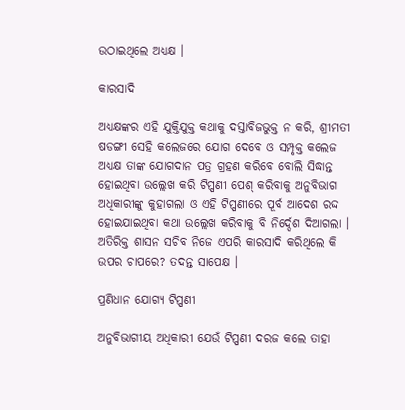ଉଠାଇଥିଲେ ଅଧ୍ୟକ୍ଷ ।

କାରସାଦି

ଅଧ୍ୟକ୍ଷଙ୍କର ଏହି ଯୁକ୍ତିଯୁକ୍ତ କଥାକୁ ଦସ୍ତାବିଜଭୁକ୍ତ ନ କରି, ଶ୍ରୀମତୀ ଷଡଙ୍ଗୀ ସେହି କଲେଜରେ ଯୋଗ ଦେବେ ଓ ସମ୍ପୃକ୍ତ କଲେଜ ଅଧ୍ୟକ୍ଷ ତାଙ୍କ ଯୋଗଦାନ ପତ୍ର ଗ୍ରହଣ କରିବେ ବୋଲି ସିଦ୍ଧାନ୍ତ ହୋଇଥିବା ଉଲ୍ଲେଖ କରି ଟିପ୍ପଣୀ ପେଶ୍ କରିବାକୁ ଅନୁବିଭାଗ ଅଧିକାରୀଙ୍କୁ କୁହାଗଲା ଓ ଏହି ଟିପ୍ପଣୀରେ ପୂର୍ବ ଆଦେଶ ରଦ୍ଦ ହୋଇଯାଇଥିବା କଥା ଉଲ୍ଲେଖ କରିବାକୁ ବି ନିର୍ଦ୍ଦେଶ ଦିଆଗଲା । ଅତିରିକ୍ତ ଶାସନ ସଚିବ ନିଜେ ଏପରି କାରସାଦି କରିଥିଲେ କି ଉପର ଚାପରେ? ତଦନ୍ତ ସାପେକ୍ଷ ।

ପ୍ରଣିଧାନ ଯୋଗ୍ୟ ଟିପ୍ପଣୀ

ଅନୁବିଭାଗୀୟ ଅଧିକାରୀ ଯେଉଁ ଟିପ୍ପଣୀ ଦରଜ କଲେ ତାହା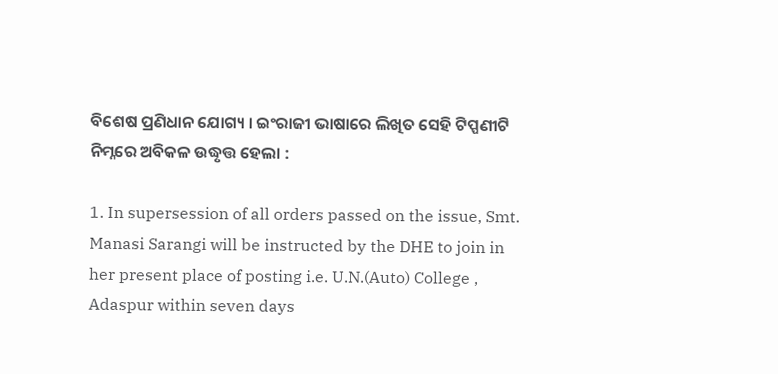ବିଶେଷ ପ୍ରଣିଧାନ ଯୋଗ୍ୟ । ଇଂରାଜୀ ଭାଷାରେ ଲିଖିତ ସେହି ଟିପ୍ପଣୀଟି ନିମ୍ନରେ ଅବିକଳ ଉଦ୍ଧୃତ୍ତ ହେଲା :

1. In supersession of all orders passed on the issue, Smt. Manasi Sarangi will be instructed by the DHE to join in her present place of posting i.e. U.N.(Auto) College , Adaspur within seven days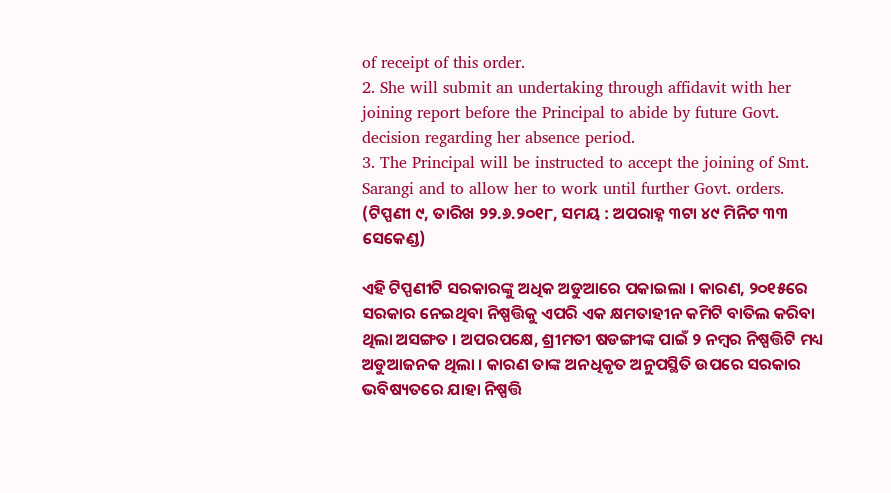of receipt of this order.
2. She will submit an undertaking through affidavit with her joining report before the Principal to abide by future Govt. decision regarding her absence period.
3. The Principal will be instructed to accept the joining of Smt. Sarangi and to allow her to work until further Govt. orders. (ଟିପ୍ପଣୀ ୯, ତାରିଖ ୨୨.୬.୨୦୧୮, ସମୟ : ଅପରାହ୍ନ ୩ଟା ୪୯ ମିନିଟ ୩୩ ସେକେଣ୍ଡ)

ଏହି ଟିପ୍ପଣୀଟି ସରକାରଙ୍କୁ ଅଧିକ ଅଡୁଆରେ ପକାଇଲା । କାରଣ, ୨୦୧୫ରେ ସରକାର ନେଇଥିବା ନିଷ୍ପତ୍ତିକୁ ଏପରି ଏକ କ୍ଷମତାହୀନ କମିଟି ବାତିଲ କରିବା ଥିଲା ଅସଙ୍ଗତ । ଅପରପକ୍ଷେ, ଶ୍ରୀମତୀ ଷଡଙ୍ଗୀଙ୍କ ପାଇଁ ୨ ନମ୍ବର ନିଷ୍ପତ୍ତିଟି ମଧ୍ୟ ଅଡୁଆଜନକ ଥିଲା । କାରଣ ତାଙ୍କ ଅନଧିକୃତ ଅନୁପସ୍ଥିତି ଉପରେ ସରକାର ଭବିଷ୍ୟତରେ ଯାହା ନିଷ୍ପତ୍ତି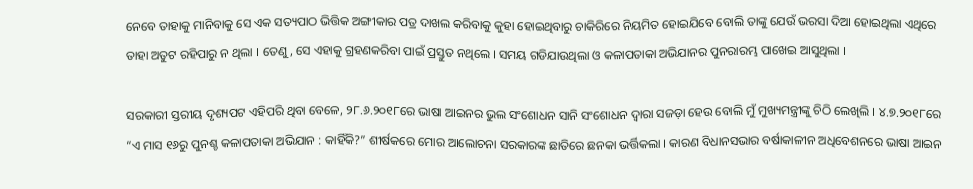ନେବେ ତାହାକୁ ମାନିବାକୁ ସେ ଏକ ସତ୍ୟପାଠ ଭିତ୍ତିକ ଅଙ୍ଗୀକାର ପତ୍ର ଦାଖଲ କରିବାକୁ କୁହା ହୋଇଥିବାରୁ ଚାକିରିରେ ନିୟମିତ ହୋଇଯିବେ ବୋଲି ତାଙ୍କୁ ଯେଉଁ ଭରସା ଦିଆ ହୋଇଥିଲା ଏଥିରେ ତାହା ଅତୁଟ ରହିପାରୁ ନ ଥିଲା । ତେଣୁ, ସେ ଏହାକୁ ଗ୍ରହଣକରିବା ପାଇଁ ପ୍ରସ୍ତୁତ ନଥିଲେ । ସମୟ ଗଡିଯାଉଥିଲା ଓ କଳାପତାକା ଅଭିଯାନର ପୁନରାରମ୍ଭ ପାଖେଇ ଆସୁଥିଲା ।

ସରକାରୀ ସ୍ତରୀୟ ଦୃଶ୍ୟପଟ ଏହିପରି ଥିବା ବେଳେ, ୨୮.୬.୨୦୧୮ରେ ଭାଷା ଆଇନର ଭୁଲ ସଂଶୋଧନ ସାନି ସଂଶୋଧନ ଦ୍ଵାରା ସଜଡ଼ା ହେଉ ବୋଲି ମୁଁ ମୁଖ୍ୟମନ୍ତ୍ରୀଙ୍କୁ ଚିଠି ଲେଖିଲି । ୪.୭.୨୦୧୮ରେ “ଏ ମାସ ୧୬ରୁ ପୁନଶ୍ଚ କଳାପତାକା ଅଭିଯାନ : କାହିଁକି?” ଶୀର୍ଷକରେ ମୋର ଆଲୋଚନା ସରକାରଙ୍କ ଛାତିରେ ଛନକା ଭର୍ତ୍ତିକଲା । କାରଣ ବିଧାନସଭାର ବର୍ଷାକାଳୀନ ଅଧିବେଶନରେ ଭାଷା ଆଇନ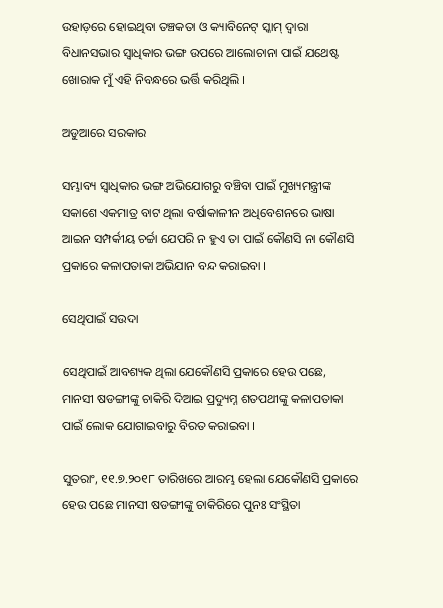ଉହାଡ଼ରେ ହୋଇଥିବା ତଞ୍ଚକତା ଓ କ୍ୟାବିନେଟ୍ ସ୍କାମ୍ ଦ୍ଵାରା ବିଧାନସଭାର ସ୍ଵାଧିକାର ଭଙ୍ଗ ଉପରେ ଆଲୋଚାନା ପାଇଁ ଯଥେଷ୍ଟ ଖୋରାକ ମୁଁ ଏହି ନିବନ୍ଧରେ ଭର୍ତ୍ତି କରିଥିଲି ।

ଅଡୁଆରେ ସରକାର

ସମ୍ଭାବ୍ୟ ସ୍ଵାଧିକାର ଭଙ୍ଗ ଅଭିଯୋଗରୁ ବଞ୍ଚିବା ପାଇଁ ମୁଖ୍ୟମନ୍ତ୍ରୀଙ୍କ ସକାଶେ ଏକମାତ୍ର ବାଟ ଥିଲା ବର୍ଷାକାଳୀନ ଅଧିବେଶନରେ ଭାଷା ଆଇନ ସମ୍ପର୍କୀୟ ଚର୍ଚ୍ଚା ଯେପରି ନ ହୁଏ ତା ପାଇଁ କୌଣସି ନା କୌଣସି ପ୍ରକାରେ କଳାପତାକା ଅଭିଯାନ ବନ୍ଦ କରାଇବା ।

ସେଥିପାଇଁ ସଉଦା

ସେଥିପାଇଁ ଆବଶ୍ୟକ ଥିଲା ଯେକୌଣସି ପ୍ରକାରେ ହେଉ ପଛେ, ମାନସୀ ଷଡଙ୍ଗୀଙ୍କୁ ଚାକିରି ଦିଆଇ ପ୍ରଦ୍ୟୁମ୍ନ ଶତପଥୀଙ୍କୁ କଳାପତାକା ପାଇଁ ଲୋକ ଯୋଗାଇବାରୁ ବିରତ କରାଇବା ।

ସୁତରାଂ, ୧୧.୭.୨୦୧୮ ତାରିଖରେ ଆରମ୍ଭ ହେଲା ଯେକୌଣସି ପ୍ରକାରେ ହେଉ ପଛେ ମାନସୀ ଷଡଙ୍ଗୀଙ୍କୁ ଚାକିରିରେ ପୁନଃ ସଂସ୍ଥିତା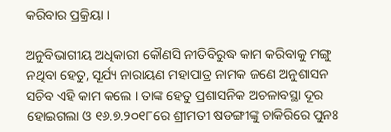କରିବାର ପ୍ରକ୍ରିୟା ।

ଅନୁବିଭାଗୀୟ ଅଧିକାରୀ କୌଣସି ନୀତିବିରୁଦ୍ଧ କାମ କରିବାକୁ ମଙ୍ଗୁ ନଥିବା ହେତୁ, ସୂର୍ଯ୍ୟ ନାରାୟଣ ମହାପାତ୍ର ନାମକ ଜଣେ ଅନୁଶାସନ ସଚିବ ଏହି କାମ କଲେ । ତାଙ୍କ ହେତୁ ପ୍ରଶାସନିକ ଅଚଳାବସ୍ଥା ଦୂର ହୋଇଗଲା ଓ ୧୬.୭.୨୦୧୮ରେ ଶ୍ରୀମତୀ ଷଡଙ୍ଗୀଙ୍କୁ ଚାକିରିରେ ପୁନଃ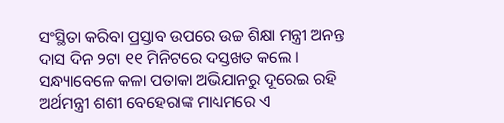ସଂସ୍ଥିତା କରିବା ପ୍ରସ୍ତାବ ଉପରେ ଉଚ୍ଚ ଶିକ୍ଷା ମନ୍ତ୍ରୀ ଅନନ୍ତ ଦାସ ଦିନ ୨ଟା ୧୧ ମିନିଟରେ ଦସ୍ତଖତ କଲେ । ସନ୍ଧ୍ୟାବେଳେ କଳା ପତାକା ଅଭିଯାନରୁ ଦୂରେଇ ରହି ଅର୍ଥମନ୍ତ୍ରୀ ଶଶୀ ବେହେରାଙ୍କ ମାଧ୍ୟମରେ ଏ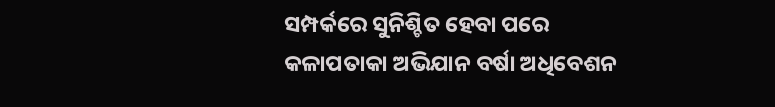ସମ୍ପର୍କରେ ସୁନିଶ୍ଚିତ ହେବା ପରେ କଳାପତାକା ଅଭିଯାନ ବର୍ଷା ଅଧିବେଶନ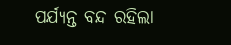ପର୍ଯ୍ୟନ୍ତ ବନ୍ଦ ରହିଲା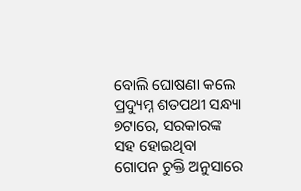ବୋଲି ଘୋଷଣା କଲେ ପ୍ରଦ୍ୟୁମ୍ନ ଶତପଥୀ ସନ୍ଧ୍ୟା ୭ଟାରେ, ସରକାରଙ୍କ ସହ ହୋଇଥିବା ଗୋପନ ଚୁକ୍ତି ଅନୁସାରେ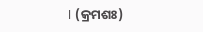। (କ୍ରମଶଃ)